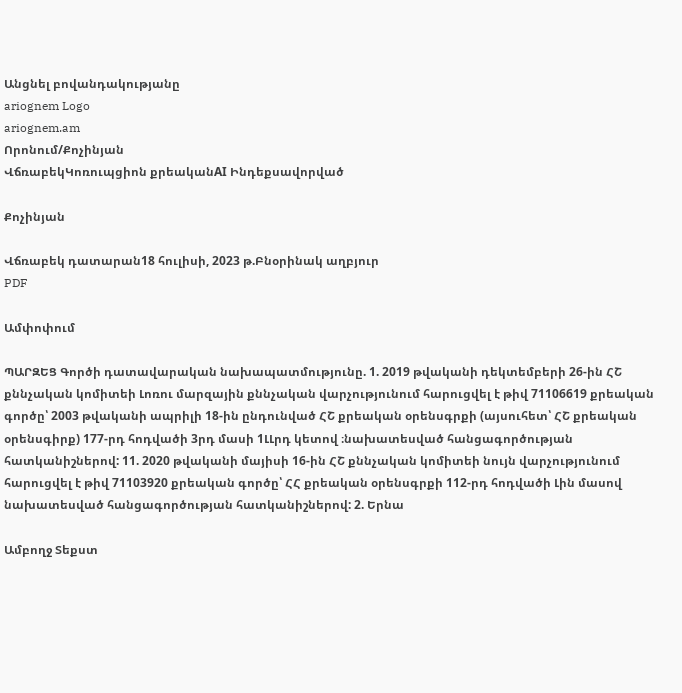Անցնել բովանդակությանը
ariognem Logo
ariognem.am
Որոնում/Քոչինյան
ՎճռաբեկԿոռուպցիոն քրեականAI Ինդեքսավորված

Քոչինյան

Վճռաբեկ դատարան18 հուլիսի, 2023 թ.Բնօրինակ աղբյուր
PDF

Ամփոփում

ՊԱՐԶԵՑ Գործի դատավարական նախապատմությունը. 1. 2019 թվականի դեկտեմբերի 26-ին ՀՇ քննչական կոմիտեի Լոռու մարզային քննչական վարչությունում հարուցվել է թիվ 71106619 քրեական գործը՝ 2003 թվականի ապրիլի 18-ին ընդունված ՀՇ քրեական օրենսգրքի (այսուհետ՝ ՀՇ քրեական օրենսգիրք) 177-րդ հոդվածի 3րդ մասի 1ԼԼրդ կետով ։նախատեսված հանցագործության հատկանիշներով: 11. 2020 թվականի մայիսի 16-ին ՀՇ քննչական կոմիտեի նույն վարչությունում հարուցվել է թիվ 71103920 քրեական գործը՝ ՀՀ քրեական օրենսգրքի 112-րդ հոդվածի Լին մասով նախատեսված հանցագործության հատկանիշներով: 2. Երնա

Ամբողջ Տեքստ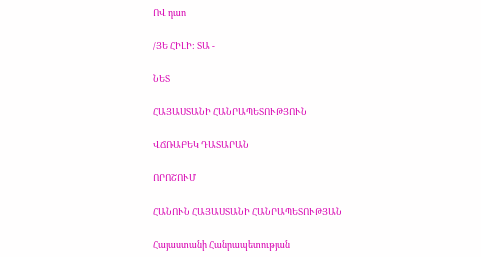ՈՎ դաո

/ՅԵ ՀԻԼԻ: ՏԱ -

ՆԵՏ

ՀԱՅԱՍՏԱՆԻ ՀԱՆՐԱՊԵՏՈՒԹՅՈՒՆ

ՎՃՌԱԲԵԿ ԴԱՏԱՐԱՆ

ՈՐՈՇՈՒՄ

ՀԱՆՈՒՆ ՀԱՅԱՍՏԱՆԻ ՀԱՆՐԱՊԵՏՈՒԹՅԱՆ

Հայաստանի Հանրապետության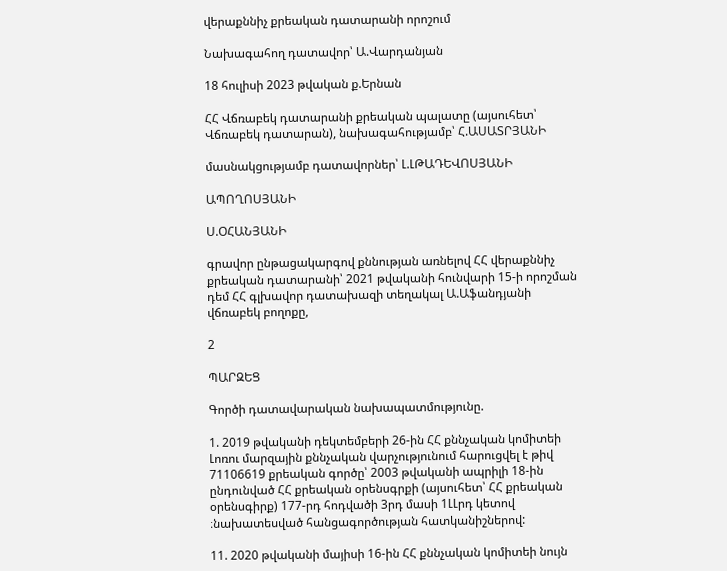վերաքննիչ քրեական դատարանի որոշում

Նախագահող դատավոր՝ Ա.Վարդանյան

18 հուլիսի 2023 թվական ք.Երնան

ՀՀ Վճռաբեկ դատարանի քրեական պալատը (այսուհետ՝ Վճռաբեկ դատարան), նախագահությամբ՝ Հ.ԱՍԱՏՐՅԱՆԻ

մասնակցությամբ դատավորներ՝ Լ.ԼԹԱԴԵՎՈՍՅԱՆԻ

ԱՊՈՂՈՍՅԱՆԻ

Ս.ՕՀԱՆՅԱՆԻ

գրավոր ընթացակարգով քննության առնելով ՀՀ վերաքննիչ քրեական դատարանի՝ 2021 թվականի հունվարի 15-ի որոշման դեմ ՀՀ գլխավոր դատախազի տեղակալ Ա.Աֆանդյանի վճռաբեկ բողոքը,

2

ՊԱՐԶԵՑ

Գործի դատավարական նախապատմությունը.

1. 2019 թվականի դեկտեմբերի 26-ին ՀՀ քննչական կոմիտեի Լոռու մարզային քննչական վարչությունում հարուցվել է թիվ 71106619 քրեական գործը՝ 2003 թվականի ապրիլի 18-ին ընդունված ՀՀ քրեական օրենսգրքի (այսուհետ՝ ՀՀ քրեական օրենսգիրք) 177-րդ հոդվածի 3րդ մասի 1ԼԼրդ կետով ։նախատեսված հանցագործության հատկանիշներով:

11. 2020 թվականի մայիսի 16-ին ՀՀ քննչական կոմիտեի նույն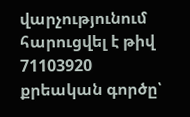վարչությունում հարուցվել է թիվ 71103920 քրեական գործը՝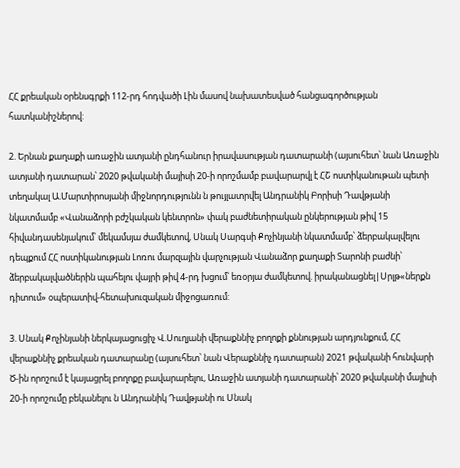ՀՀ քրեական օրենսգրքի 112-րդ հոդվածի Լին մասով նախատեսված հանցագործության հատկանիշներով:

2. Երնան քաղաքի առաջին ատյանի ընդհանուր իրավասության դատարանի (այսուհետ՝ նան Առաջին ատյանի դատարան՝ 2020 թվականի մայիսի 20-ի որոշմամբ բավարարվլ է ՀՇ ոստիկանութան պետի տեղակալ Ա.Մարտիրոսյանի միջնորդությունն ն թույլատրվել Անդրանիկ Բորիսի Դավթյանի նկատմամբ «Վանաձորի բժշկական կենտրոն» փակ բաժնետիրական ընկերության թիվ 15 հիվանդասենյակում՝ մեկամսյա ժամկետով, Սնակ Սարգսի Քոչինյանի նկատմամբ՝ ձերբակալվելու դեպքում ՀՀ ոստիկանության Լոռու մարզային վարչության Վանաձոր քաղաքի Տարոնի բաժնի՝ ձերբակալվածներին պահելու վայրի թիվ 4-րդ խցում՝ եռօրյա ժամկետով. իրականացնել|Սրլթ«ներքն դիտում» օպերատիվ-հետախուզական միջոցառում:

3. Սնակ Քոչինյանի ներկայացուցիչ Վ.Սուղյանի վերաքննիչ բողոքի քննության արդյունքում, ՀՀ վերաքննիչ քրեական դատարանը (այսուհետ՝ նան Վերաքննիչ դատարան) 2021 թվականի հունվարի Ծ-ին որոշում է կայացրել բողոքը բավարարելու, Առաջին ատյանի դատարանի՝ 2020 թվականի մայիսի 20-ի որոշումը բեկանելու ն Անդրանիկ Դավթյանի ու Սնակ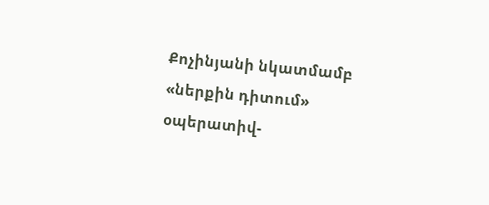Քոչինյանի նկատմամբ «ներքին դիտում» օպերատիվ-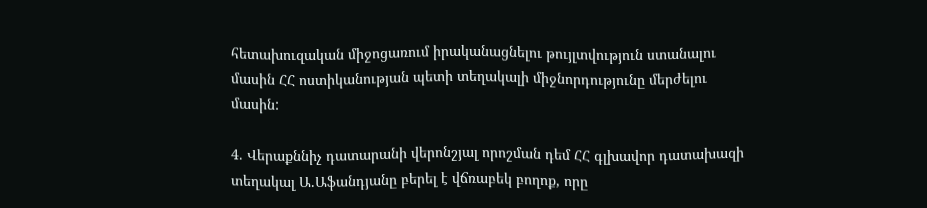հետախուզական միջոցառում իրականացնելու թույլտվություն ստանալու մասին ՀՀ ոստիկանության պետի տեղակալի միջնորդությունը մերժելու մասին:

4. Վերաքննիչ դատարանի վերոնշյալ որոշման դեմ ՀՀ գլխավոր դատախազի տեղակալ Ա.Աֆանդյանը բերել է վճռաբեկ բողոք, որը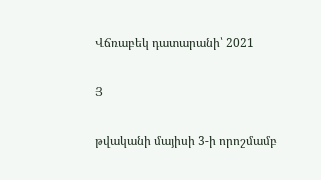Վճռաբեկ դատարանի՝ 2021

Յ

թվականի մայիսի 3-ի որոշմամբ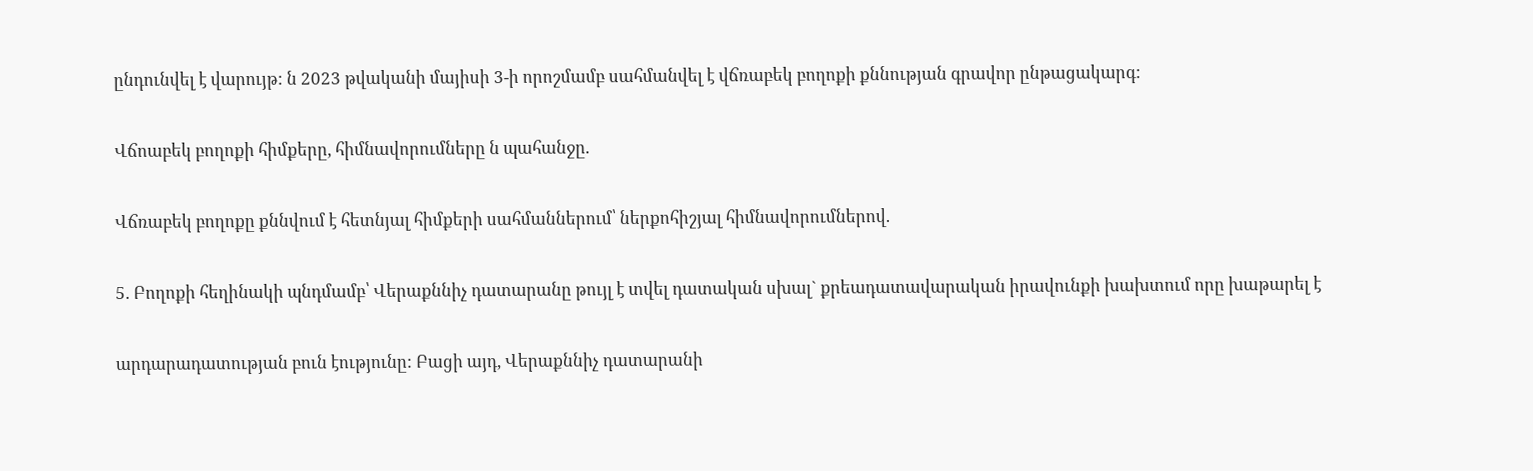ընդունվել է վարույթ: ն 2023 թվականի մայիսի 3-ի որոշմամբ սահմանվել է վճռաբեկ բողոքի քննության գրավոր ընթացակարգ:

Վճոաբեկ բողոքի հիմքերը, հիմնավորումները ն պահանջը.

Վճռաբեկ բողոքը քննվում է հետնյալ հիմքերի սահմաններում՝ ներքոհիշյալ հիմնավորումներով.

5. Բողոքի հեղինակի պնդմամբ՝ Վերաքննիչ դատարանը թույլ է տվել դատական սխալ` քրեադատավարական իրավունքի խախտում որը խաթարել է

արդարադատության բուն էությունը: Բացի այդ, Վերաքննիչ դատարանի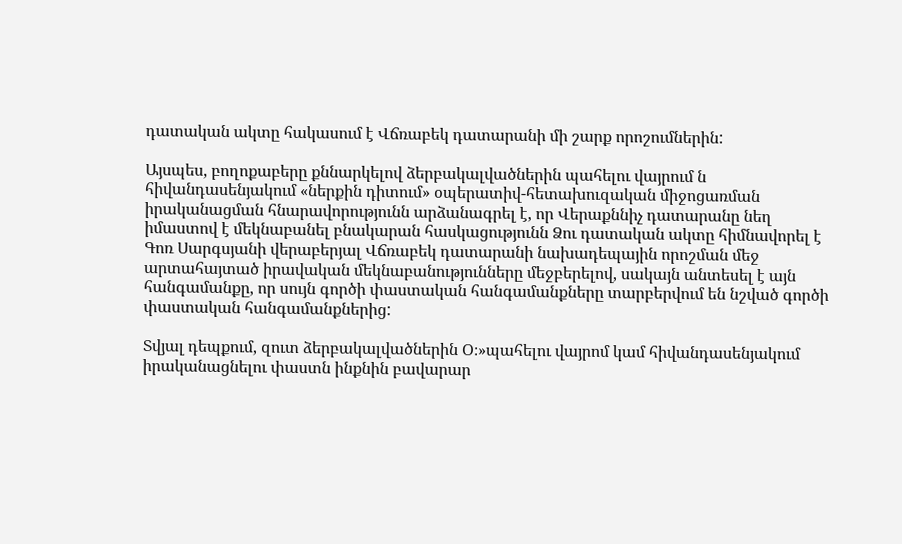դատական ակտը հակասում է Վճռաբեկ դատարանի մի շարք որոշումներին:

Այսպես, բողոքաբերը քննարկելով ձերբակալվածներին պահելու վայրում ն հիվանդասենյակում «ներքին դիտում» օպերատիվ-հետախուզական միջոցառման իրականացման հնարավորությունն արձանագրել է, որ Վերաքննիչ դատարանը նեղ իմաստով է մեկնաբանել բնակարան հասկացությունն Ձու դատական ակտը հիմնավորել է Գոռ Սարգսյանի վերաբերյալ Վճռաբեկ դատարանի նախադեպային որոշման մեջ արտահայտած իրավական մեկնաբանությունները մեջբերելով, սակայն անտեսել է այն հանգամանքը, որ սույն գործի փաստական հանգամանքները տարբերվում են նշված գործի փաստական հանգամանքներից:

Տվյալ դեպքում, զուտ ձերբակալվածներին Օ։»պահելու վայրոմ կամ հիվանդասենյակում իրականացնելու փաստն ինքնին բավարար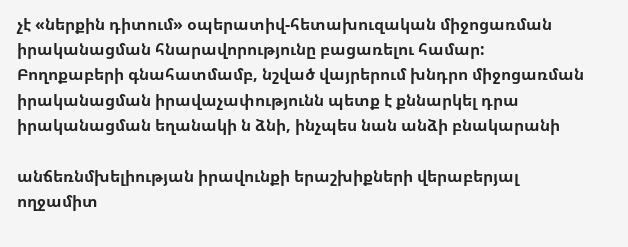չէ «ներքին դիտում» օպերատիվ-հետախուզական միջոցառման իրականացման հնարավորությունը բացառելու համար: Բողոքաբերի գնահատմամբ, նշված վայրերում խնդրո միջոցառման իրականացման իրավաչափությունն պետք է քննարկել դրա իրականացման եղանակի ն ձնի, ինչպես նան անձի բնակարանի

անճեռնմխելիության իրավունքի երաշխիքների վերաբերյալ ողջամիտ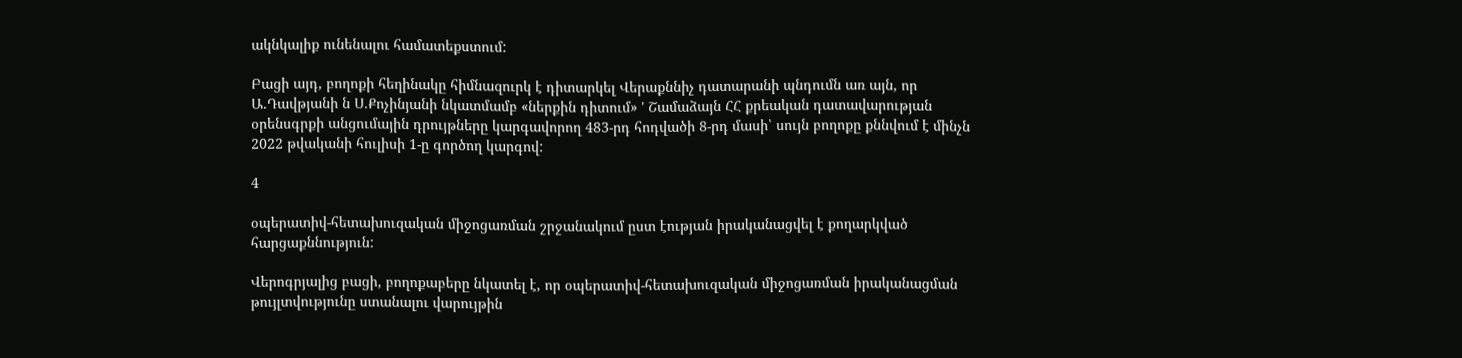ակնկալիք ունենալու համատեքստում:

Բացի այդ, բողոքի հեղինակը հիմնազուրկ է դիտարկել Վերաքննիչ դատարանի պնդումն առ այն, որ Ա.Դավթյանի ն Ս.Քոչինյանի նկատմամբ «ներքին դիտում» ' Շամաձայն ՀՀ քրեական դատավարության օրենսգրքի անցումային դրույթները կարգավորող 483-րդ հոդվածի 8-րդ մասի՝ սույն բողոքը քննվում է մինչն 2022 թվականի հուլիսի 1-ը գործող կարգով:

4

օպերատիվ-հետախուզական միջոցառման շրջանակում ըստ էության իրականացվել է քողարկված հարցաքննություն:

Վերոգրյալից բացի, բողոքաբերը նկատել է, որ օպերատիվ-հետախուզական միջոցառման իրականացման թույլտվությունը ստանալու վարույթին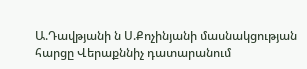Ա.Դավթյանի ն Ս.Քոչինյանի մասնակցության հարցը Վերաքննիչ դատարանում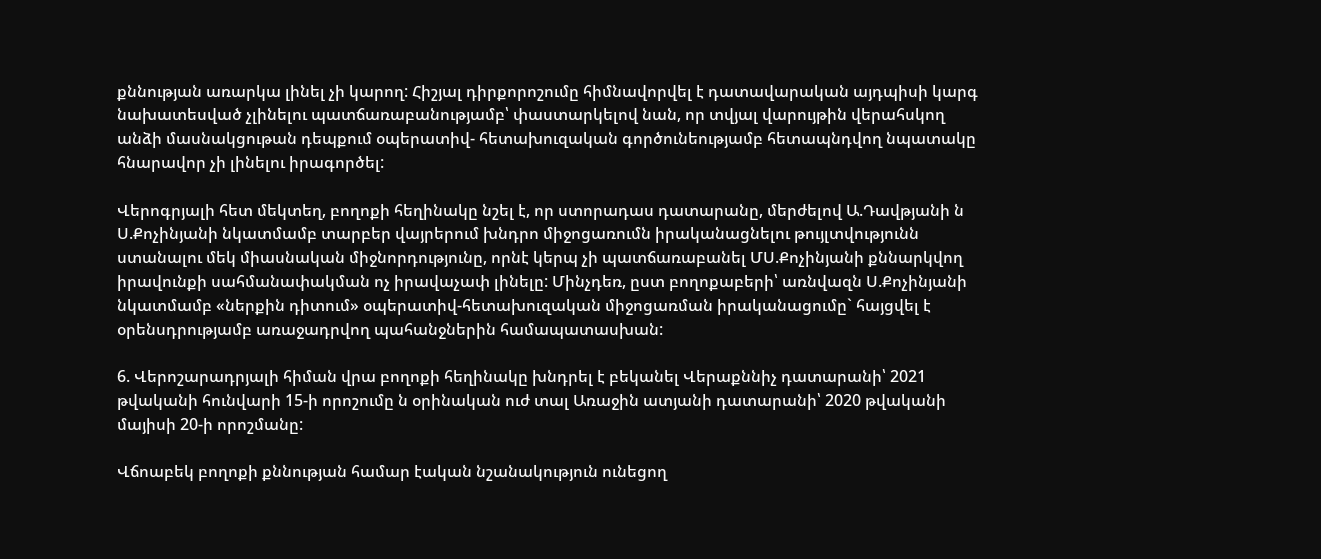քննության առարկա լինել չի կարող: Հիշյալ դիրքորոշումը հիմնավորվել է դատավարական այդպիսի կարգ նախատեսված չլինելու պատճառաբանությամբ՝ փաստարկելով նան, որ տվյալ վարույթին վերահսկող անձի մասնակցութան դեպքում օպերատիվ- հետախուզական գործունեությամբ հետապնդվող նպատակը հնարավոր չի լինելու իրագործել:

Վերոգրյալի հետ մեկտեղ, բողոքի հեղինակը նշել է, որ ստորադաս դատարանը, մերժելով Ա.Դավթյանի ն Ս.Քոչինյանի նկատմամբ տարբեր վայրերում խնդրո միջոցառումն իրականացնելու թույլտվությունն ստանալու մեկ միասնական միջնորդությունը, որնէ կերպ չի պատճառաբանել ՄՍ.Քոչինյանի քննարկվող իրավունքի սահմանափակման ոչ իրավաչափ լինելը: Մինչդեռ, ըստ բողոքաբերի՝ առնվազն Ս.Քոչինյանի նկատմամբ «ներքին դիտում» օպերատիվ-հետախուզական միջոցառման իրականացումը` հայցվել է օրենսդրությամբ առաջադրվող պահանջներին համապատասխան:

6. Վերոշարադրյալի հիման վրա բողոքի հեղինակը խնդրել է բեկանել Վերաքննիչ դատարանի՝ 2021 թվականի հունվարի 15-ի որոշումը ն օրինական ուժ տալ Առաջին ատյանի դատարանի՝ 2020 թվականի մայիսի 20-ի որոշմանը:

Վճոաբեկ բողոքի քննության համար էական նշանակություն ունեցող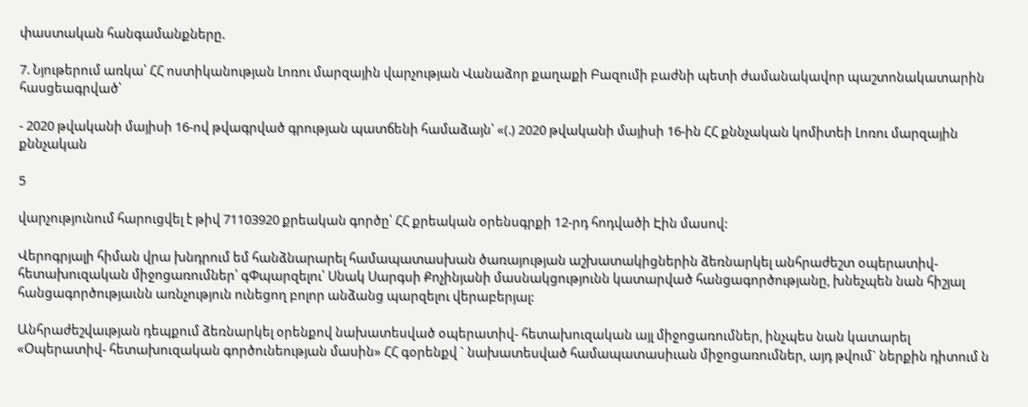փաստական հանգամանքները.

7. Նյութերում առկա՝ ՀՀ ոստիկանության Լոռու մարզային վարչության Վանաձոր քաղաքի Բազումի բաժնի պետի ժամանակավոր պաշտոնակատարին հասցեագրված՝

- 2020 թվականի մայիսի 16-ով թվագրված գրության պատճենի համաձայն՝ «(.) 2020 թվականի մայիսի 16-ին ՀՀ քննչական կոմիտեի Լոռու մարզային քննչական

5

վարչությունում հարուցվել է թիվ 71103920 քրեական գործը՝ ՀՀ քրեական օրենսգրքի 12-րդ հոդվածի Էին մասով:

Վերոգրյալի հիման վրա խնդրում եմ հանձնարարել համապատասխան ծառայության աշխատակիցներին ձեռնարկել անհրաժեշտ օպերատիվ- հետախուզական միջոցառումներ՝ գՓպարզելու՝ Սնակ Սարգսի Քոչինյանի մասնակցությունն կատարված հանցագործությանը, խնեչպեն նան հիշյալ հանցագործությաւնն առնչություն ունեցող բոլոր անձանց պարզելու վերաբերյալ:

Անհրաժեշվաւթյան դեպքում ձեռնարկել օրենքով նախատեսված օպերատիվ- հետախուզական այլ միջոցառումներ, ինչպես նան կատարել «Օպերատիվ- հետախուզական գործունեության մասին» ՀՀ գօրենքվ ` նախատեսված համապատասիւան միջոցառումներ, այդ թվում` ներքին դիտում ն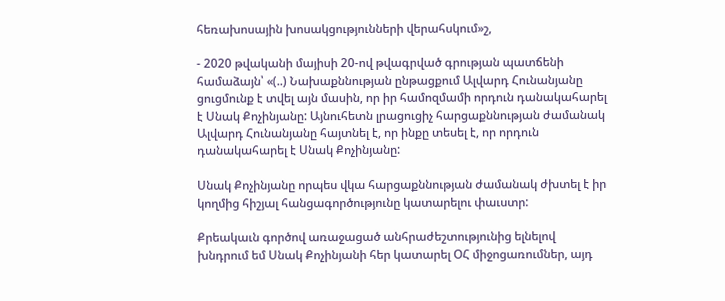հեռախոսային խոսակցությունների վերահսկում»շ,

- 2020 թվականի մայիսի 20-ով թվագրված գրության պատճենի համաձայն՝ «(..) Նախաքննության ընթացքում Ալվարդ Հունանյանը ցուցմունք է տվել այն մասին, որ իր համոզմամի որդուն դանակահարել է Սնակ Քոչինյանը: Այնուհետն լրացուցիչ հարցաքննության ժամանակ Ալվարդ Հունանյանը հայտնել է, որ ինքը տեսել է, որ որդուն դանակահարել է Սնակ Քոչինյանը:

Սնակ Քոչինյանը որպես վկա հարցաքննության ժամանակ ժխտել է իր կողմից հիշյալ հանցագործությունը կատարելու փաւստր:

Քրեակաւն գործով առաջացած անհրաժեշտությունից ելնելով խնդրում եմ Սնակ Քոչինյանի հեր կատարել ՕՀ միջոցառումներ, այդ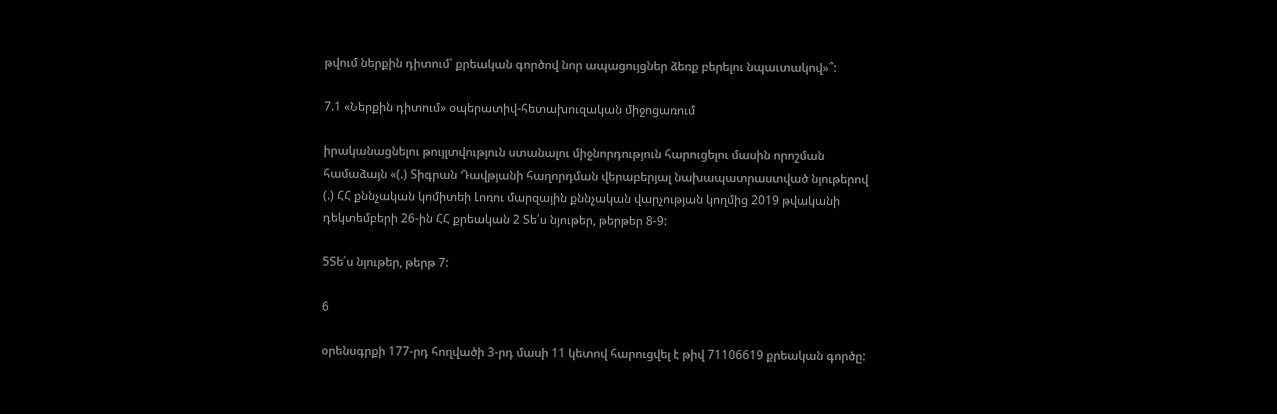թվում ներքին դիտում՝ քրեական գործով նոր ապացույցներ ձեռք բերելու նպաւտակով»՞:

7.1 «Ներքին դիտում» օպերատիվ-հետախուզական միջոցառում

իրականացնելու թույլտվություն ստանալու միջնորդություն հարուցելու մասին որոշման համաձայն «(.) Տիգրան Դավթյանի հաղորդման վերաբերյալ նախապատրաստված նյութերով (.) ՀՀ քննչական կոմիտեի Լոռու մարզային քննչական վարչության կողմից 2019 թվականի դեկտեմբերի 26-ին ՀՀ քրեական 2 Տե՛ս նյութեր, թերթեր 8-9:

5Տե՛ս նյութեր, թերթ 7:

6

օրենսգրքի 177-րդ հողվածի 3-րդ մասի 11 կետով հարուցվել է թիվ 71106619 քրեական գործը: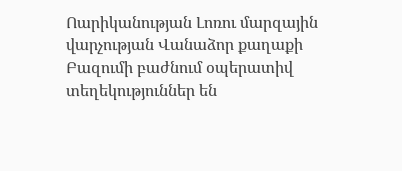Ոարիկանության Լոռու մարզային վարչության Վանաձոր քաղաքի Բազումի բաժնում օպերատիվ տեղեկություններ են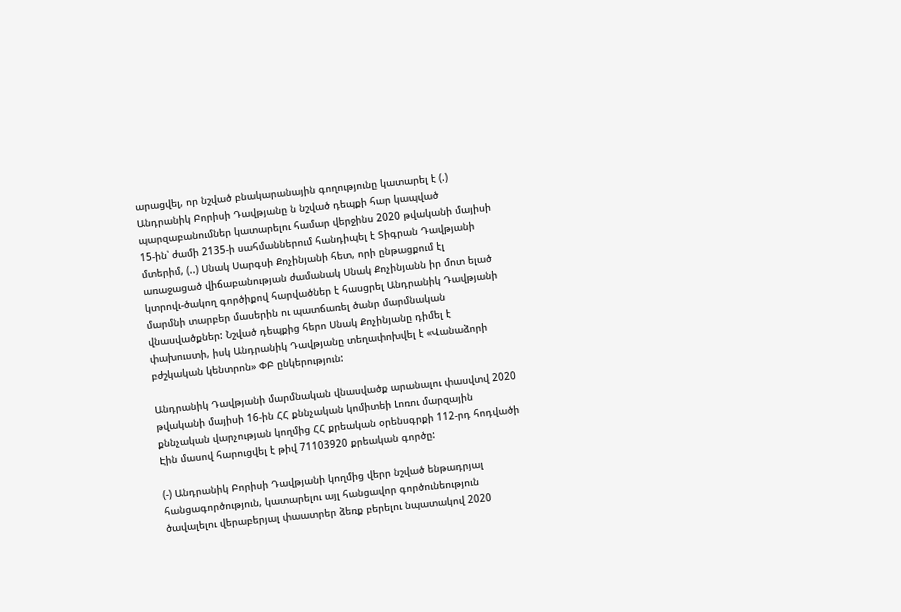արացվել, որ նշված բնակարանային գողությունը կատարել է (.) Անդրանիկ Բորիսի Դավթյանը ն նշված դեպքի հար կապված պարզաբանումներ կատարելու համար վերջինս 2020 թվականի մայիսի 15-ին՝ ժամի 2135-ի սահմաններում հանդիպել է Տիգրան Դավթյանի մտերիմ, (..) Սնակ Սարգսի Քոչինյանի հետ, որի ընթացքում էլ առաջացած վիճաբանության ժամանակ Սնակ Քոչինյանն իր մոտ ելած կտրովւ-ծակող գործիքով հարվածներ է հասցրել Անդրանիկ Դավթյանի մարմնի տարբեր մասերին ու պատճառել ծանր մարմնական վնասվածքներ: Նշված դեպքից հերո Սնակ Քոչինյանը դիմել է փախուստի, իսկ Անդրանիկ Դավթյանը տեղափոխվել է «Վանաձորի բժշկական կենտրոն» ՓԲ ընկերություն:

Անդրանիկ Դավթյանի մարմնական վնասվածք արանալու փասվտվ 2020 թվականի մայիսի 16-ին ՀՀ քննչական կոմիտեի Լոռու մարզային քննչական վարչության կողմից ՀՀ քրեական օրենսգրքի 112-րդ հոդվածի Էին մասով հարուցվել է թիվ 71103920 քրեական գործը:

(-) Անդրանիկ Բորիսի Դավթյանի կողմից վերր նշված ենթադրյալ հանցագործություն, կատարելու այլ հանցավոր գործունեություն ծավալելու վերաբերյալ փաատրեր ձեռք բերելու նպատակով 2020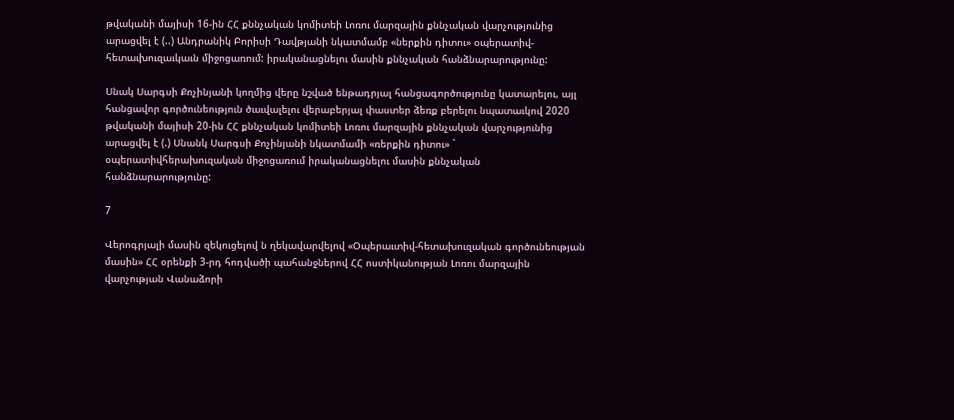թվականի մայիսի 16-ին ՀՀ քննչական կոմիտեի Լոռու մարզային քննչական վարչությունից արացվել է (..) Անդրանիկ Բորիսի Դավթյանի նկատմամբ «ներքին դիտու» օպերատիվ- հետաւխուզաւկաւն միջոցառում: իրականացնելու մասին քննչական հանձնարարությունը:

Սնակ Սարգսի Քոչինյանի կողմից վերը նշված ենթադրյալ հանցագործությունը կատարելու, այլ հանցավոր գործունեություն ծաւվալելու վերաբերյալ փաստեր ձեռք բերելու նպատաւկով 2020 թվականի մայիսի 20-ին ՀՀ քննչական կոմիտեի Լոռու մարզային քննչական վարչությունից արացվել է (.) Սնանկ Սարգսի Քոչինյանի նկատմամի «ռերքին դիտու» ` օպերատիվհերախուզական միջոցառում իրականացնելու մասին քննչական հանձնարարությունը:

7

Վերոգրյալի մասին զեկուցելով ն ղեկավարվելով «Օպերաւտիվ-հետախուզական գործունեության մասին» ՀՀ օրենքի 3-րդ հոդվածի պահանջներով ՀՀ ոստիկանության Լոռու մարզային վարչության Վանաձորի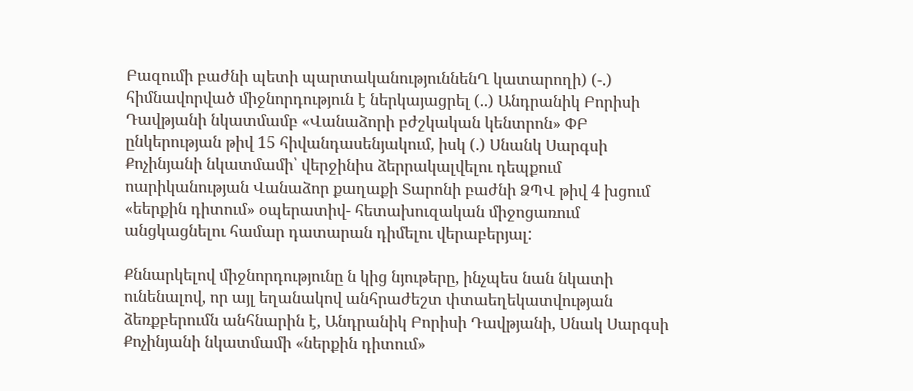Բազումի բաժնի պետի պարտականություննենՂ կատարողի) (-.) հիմնավորված միջնորդություն է ներկայացրել (..) Անդրանիկ Բորիսի Դավթյանի նկատմամբ «Վանաձորի բժշկական կենտրոն» ՓԲ ընկերության թիվ 15 հիվանդասենյակում, իսկ (.) Սնանկ Սարգսի Քոչինյանի նկատմամի՝ վերջինիս ձերրակալվելու դեպքում ոարիկանության Վանաձոր քաղաքի Տարոնի բաժնի ՁՊՎ թիվ 4 խցում «եերքին դիտում» օպերատիվ- հետախուզական միջոցառում անցկացնելու համար դատարան դիմելու վերաբերյալ:

Քննարկելով միջնորդությունը ն կից նյութերը, ինչպես նան նկատի ունենալով, որ այլ եղանակով անհրաժեշտ փտաեղեկատվության ձեռքբերումն անհնարին է, Անդրանիկ Բորիսի Դավթյանի, Սնակ Սարգսի Քոչինյանի նկատմամի «ներքին դիտում»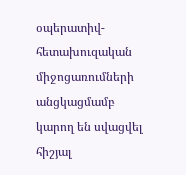օպերատիվ-հետախուզական միջոցառումների անցկացմամբ կարող են սվացվել հիշյալ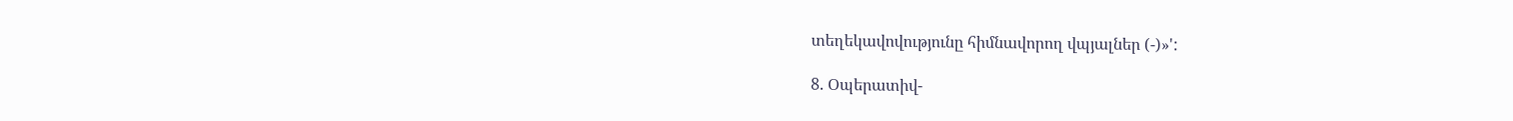տեղեկավովությունը հիմնավորող վպյալներ (-)»':

8. Օպերատիվ-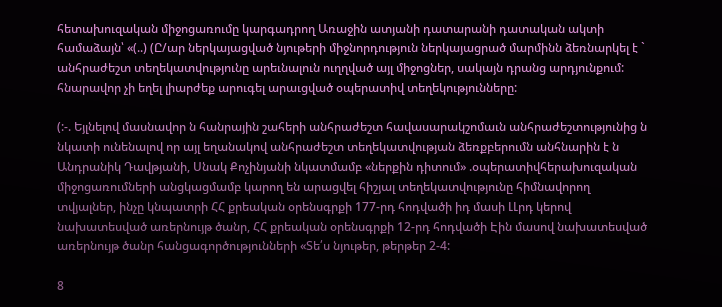հետախուզական միջոցառումը կարգադրող Առաջին ատյանի դատարանի դատական ակտի համաձայն՝ «(..) (Ը/ար ներկայացված նյութերի միջնորդություն ներկայացրած մարմինն ձեռնարկել է ` անհրաժեշտ տեղեկատվությունը արեւնալուն ուղղված այլ միջոցներ, սակայն դրանց արդյունքում: հնարավոր չի եղել լիարժեք արուգել արաւցված օպերատիվ տեղեկությունները:

(:-. Եյլնելով մասնավոր ն հանրային շահերի անհրաժեշտ հավասարակշոմաւն անհրաժեշտությունից ն նկատի ունենալով որ այլ եղանակով անհրաժեշտ տեղեկատվության ձեռքբերումն անհնարին է ն Անդրանիկ Դավթյանի, Սնակ Քոչինյանի նկատմամբ «ներքին դիտում» .օպերատիվհերախուզական միջոցառումների անցկացմամբ կարող են արացվել հիշյալ տեղեկատվությունը հիմնավորող տվյալներ, ինչը կնպատրի ՀՀ քրեական օրենսգրքի 177-րդ հոդվածի իդ մասի ԼԼրդ կերով նախատեսված առերնույթ ծանր, ՀՀ քրեական օրենսգրքի 12-րդ հոդվածի Էին մասով նախատեսված առերնույթ ծանր հանցագործությունների «Տե՛ս նյութեր, թերթեր 2-4:

8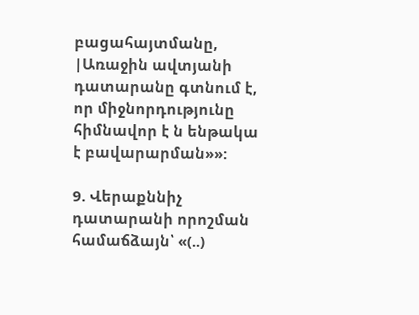բացահայտմանը, |Առաջին ավտյանի դատարանը գտնում է, որ միջնորդությունը հիմնավոր է ն ենթակա է բավարարման»»:

9. Վերաքննիչ դատարանի որոշման համաճձայն՝ «(..)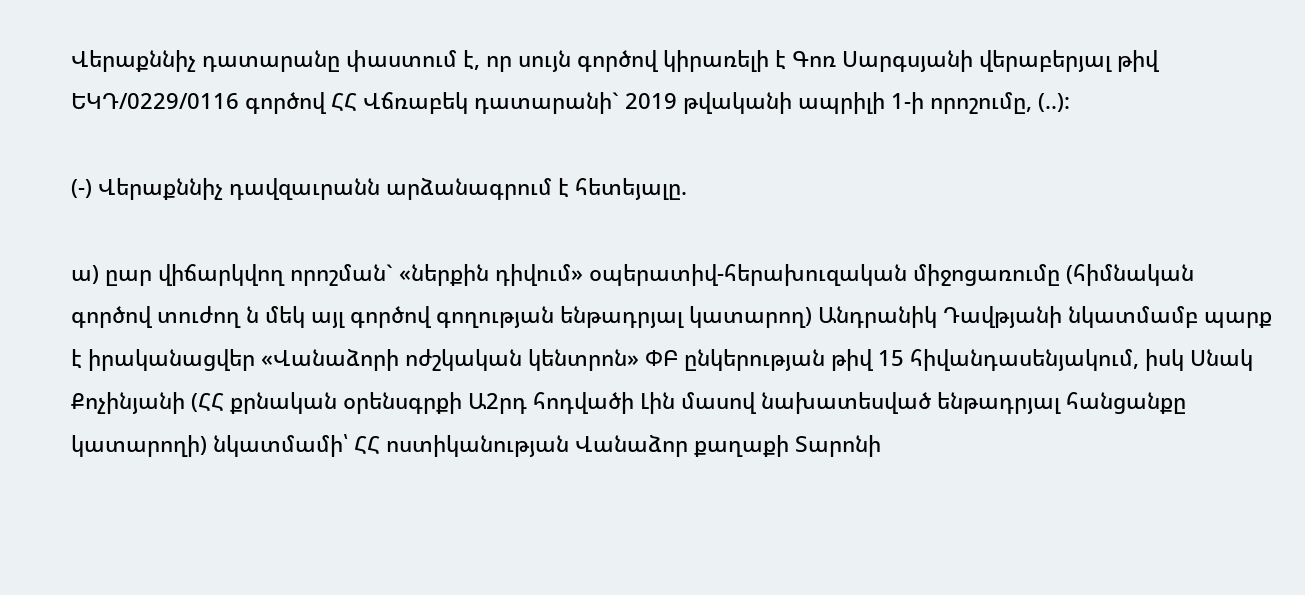Վերաքննիչ դատարանը փաստում է, որ սույն գործով կիրառելի է Գոռ Սարգսյանի վերաբերյալ թիվ ԵԿԴ/0229/0116 գործով ՀՀ Վճռաբեկ դատարանի` 2019 թվականի ապրիլի 1-ի որոշումը, (..):

(-) Վերաքննիչ դավզաւրանն արձանագրում է հետեյալը.

ա) ըար վիճարկվող որոշման` «ներքին դիվում» օպերատիվ-հերախուզական միջոցառումը (հիմնական գործով տուժող ն մեկ այլ գործով գողության ենթադրյալ կատարող) Անդրանիկ Դավթյանի նկատմամբ պարք է իրականացվեր «Վանաձորի ոժշկական կենտրոն» ՓԲ ընկերության թիվ 15 հիվանդասենյակում, իսկ Սնակ Քոչինյանի (ՀՀ քրնական օրենսգրքի Ա2րդ հոդվածի Լին մասով նախատեսված ենթադրյալ հանցանքը կատարողի) նկատմամի՝ ՀՀ ոստիկանության Վանաձոր քաղաքի Տարոնի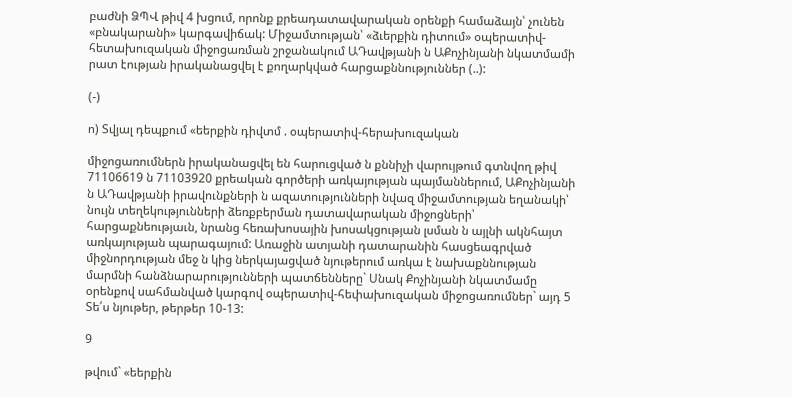բաժնի ՁՊՎ թիվ 4 խցում, որոնք քրեադատավարական օրենքի համաձայն՝ չունեն «բնակարանի» կարգավիճակ: Միջամտության՝ «ձւերքին դիտում» օպերատիվ-հետախուզական միջոցառման շրջանակում ԱԴավթյանի ն ԱՔոչինյանի նկատմամի րատ էության իրականացվել է քողարկված հարցաքննություններ (..):

(-)

ո) Տվյալ դեպքում «եերքին դիվտմ . օպերատիվ-հերախուզական

միջոցառումներն իրականացվել են հարուցված ն քննիչի վարույթում գտնվող թիվ 71106619 ն 71103920 քրեական գործերի առկայության պայմաններում, ԱՔոչինյանի ն ԱԴավթյանի իրավունքների ն ազատությունների նվազ միջամտության եղանակի՝ նույն տեղեկությունների ձեռքբերման դատավարական միջոցների՝ հարցաքնեությաւն, նրանց հեռախոսային խոսակցության լսման ն այլնի ակնհայտ առկայության պարագայում: Առաջին ատյանի դատարանին հասցեագրված միջնորդության մեջ ն կից ներկայացված նյութերում առկա է նախաքննության մարմնի հանձնարարությունների պատճենները` Սնակ Քոչինյանի նկատմամը օրենքով սահմանված կարգով օպերատիվ-հեփախուզական միջոցառումներ` այդ 5 Տե՛ս նյութեր, թերթեր 10-13:

9

թվում` «եերքին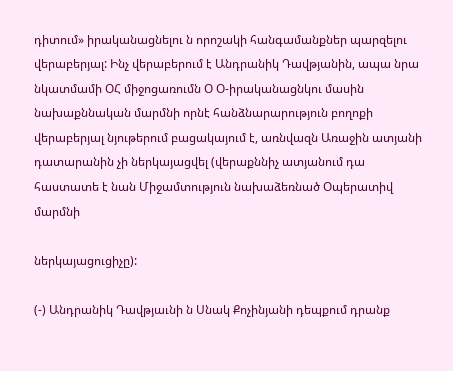դիտում» իրականացնելու ն որոշակի հանգամանքներ պարզելու վերաբերյալ: Ինչ վերաբերում է Անդրանիկ Դավթյանին, ապա նրա նկատմամի ՕՀ միջոցառումն Օ Օ-իրականացնկու մասին նախաքննական մարմնի որնէ հանձնարարություն բողոքի վերաբերյալ նյութերում բացակայում է, առնվազն Առաջին ատյանի դատարանին չի ներկայացվել (վերաքննիչ ատյանում դա հաստատե է նան Միջամտություն նախաձեռնած Օպերատիվ մարմնի

ներկայացուցիչը):

(-) Անդրանիկ Դավթյաւնի ն Սնակ Քոչինյանի դեպքում դրանք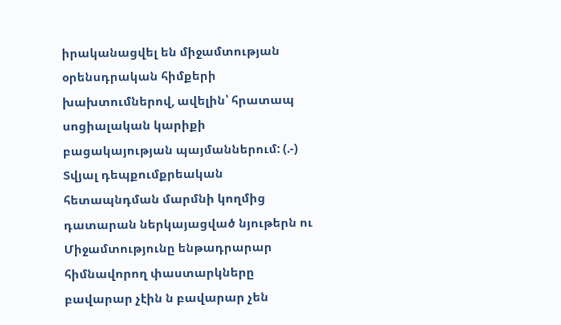իրականացվել են միջամտության օրենսդրական հիմքերի խախտումներով, ավելին՝ հրատապ սոցիալական կարիքի բացակայության պայմաններում: (.-) Տվյալ դեպքումքրեական հետապնդման մարմնի կողմից դատարան ներկայացված նյութերն ու Միջամտությունը ենթադրարար հիմնավորող փաստարկները բավարար չէին ն բավարար չեն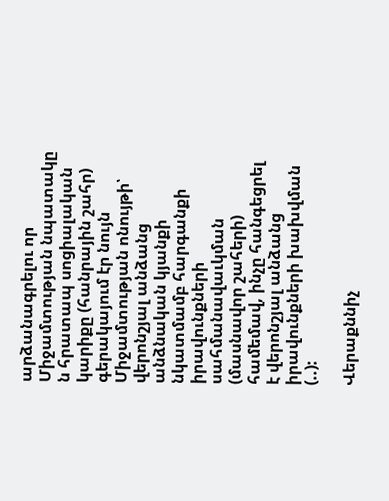արձանագրելու որ Միջամտության նպատակը ն հրատապ սոցիալական կարիքը (հանրային շահր) գերակայում էր նույն Միջամտության ոնույթի՝ վերոնշյալ անձանց անձնական կյանքի նկատմամբ հարգանքի իրավունքների սահմանավաւկման (մասնավոր շահերի) համեմավ, ինչը հանգեցրել է վերոնշյալ անձանց իրավունքների խախվման (..):

Վերաքննիչ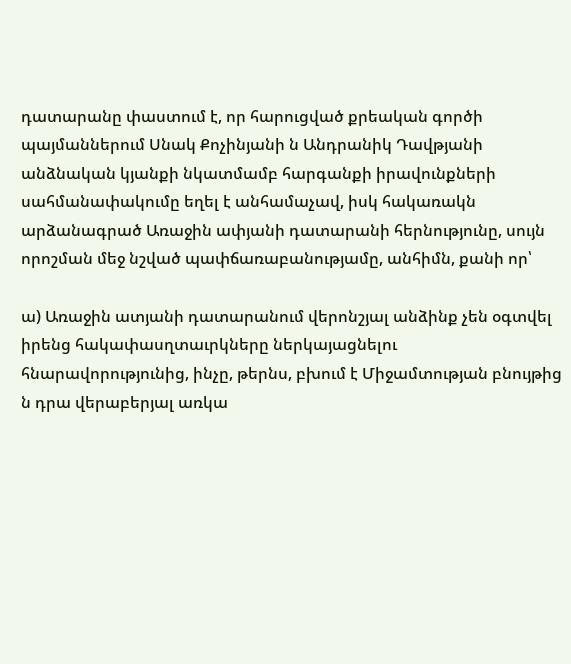դատարանը փաստում է, որ հարուցված քրեական գործի պայմաններում Սնակ Քոչինյանի ն Անդրանիկ Դավթյանի անձնական կյանքի նկատմամբ հարգանքի իրավունքների սահմանափակումը եղել է անհամաչավ, իսկ հակառակն արձանագրած Առաջին ափյանի դատարանի հերնությունը, սույն որոշման մեջ նշված պափճառաբանությամը, անհիմն, քանի որ՝

ա) Առաջին ատյանի դատարանում վերոնշյալ անձինք չեն օգտվել իրենց հակափասղտաւրկները ներկայացնելու հնարավորությունից, ինչը, թերնս, բխում է Միջամտության բնույթից ն դրա վերաբերյալ առկա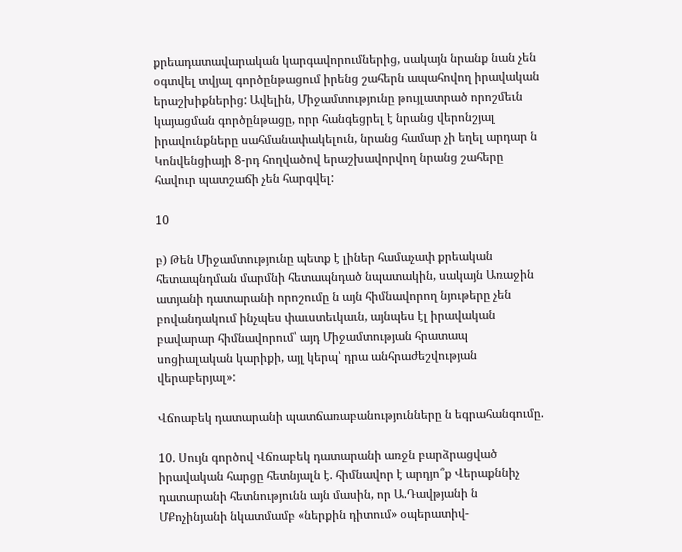քրեադատավարական կարգավորումներից, սակայն նրանք նան չեն օգտվել տվյալ գործընթացում իրենց շահերն ապահովող իրավական երաշխիքներից: Ավելին, Միջամտությունը թույլատրած որոշմեւն կայացման գործընթացը, որր հանգեցրել է նրանց վերոնշյալ իրավունքները սահմանափակելուն, նրանց համար չի եղել արդար ն Կոնվենցիայի 8-րդ հողվածով երաշխավորվող նրանց շահերը հավուր պատշաճի չեն հարգվել:

10

բ) Թեն Միջամտությունը պետք է լիներ համաչափ քրեական հետապնդման մարմնի հետապնդած նպատակին, սակայն Առաջին ատյանի դատարանի որոշումը ն այն հիմնավորող նյութերը չեն բովանդակում ինչպես փաւստեւկաւն, այնպես էլ իրավական բավարար հիմնավորում՝ այդ Միջամտության հրատապ սոցիալական կարիքի, այլ կերպ՝ դրա անհրաժեշվության վերաբերյալ»:

Վճոաբեկ դատարանի պատճառաբանությունները ն եգրահանգումը.

10. Սույն գործով Վճռաբեկ դատարանի առջն բարձրացված իրավական հարցը հետնյալն է. հիմնավոր է արդյո՞ք Վերաքննիչ դատարանի հետնությունն այն մասին, որ Ա.Դավթյանի ն ՄՔոչինյանի նկատմամբ «ներքին դիտում» օպերատիվ-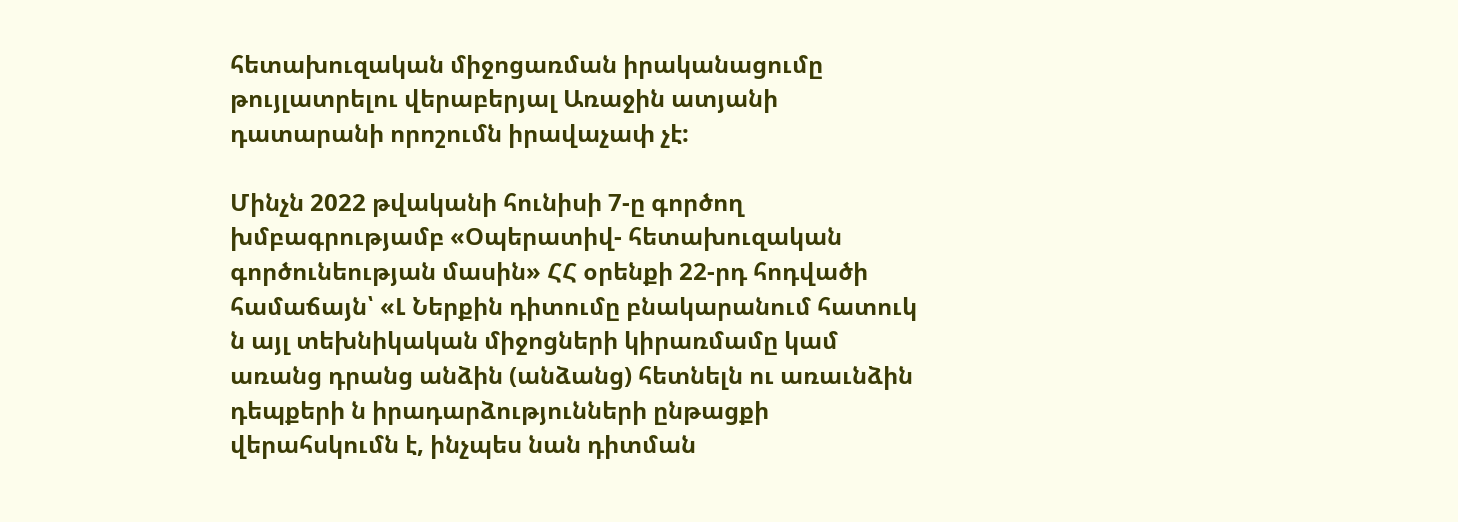հետախուզական միջոցառման իրականացումը թույլատրելու վերաբերյալ Առաջին ատյանի դատարանի որոշումն իրավաչափ չէ:

Մինչն 2022 թվականի հունիսի 7-ը գործող խմբագրությամբ «Օպերատիվ- հետախուզական գործունեության մասին» ՀՀ օրենքի 22-րդ հոդվածի համաճայն՝ «Լ Ներքին դիտումը բնակարանում հատուկ ն այլ տեխնիկական միջոցների կիրառմամը կամ առանց դրանց անձին (անձանց) հետնելն ու առաւնձին դեպքերի ն իրադարձությունների ընթացքի վերահսկումն է, ինչպես նան դիտման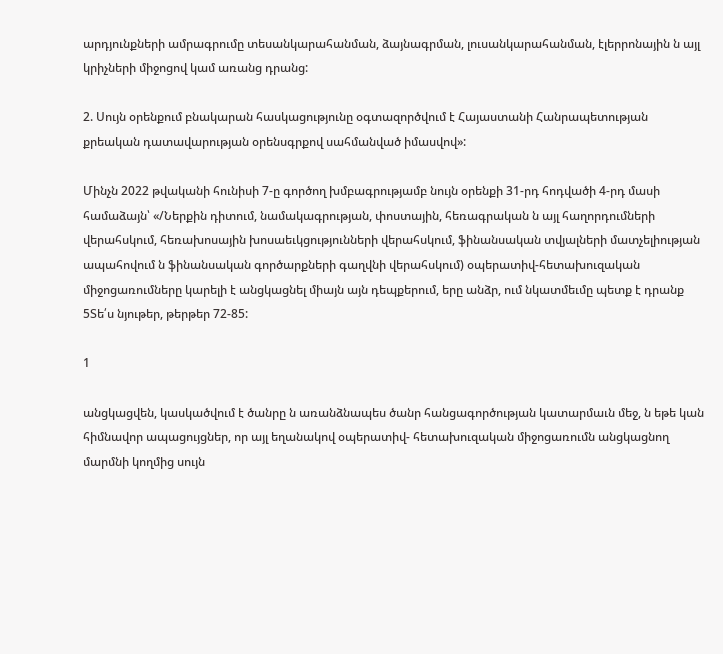արդյունքների ամրագրումը տեսանկարահանման, ձայնագրման, լուսանկարահանման, էլերրոնային ն այլ կրիչների միջոցով կամ առանց դրանց:

2. Սույն օրենքում բնակարան հասկացությունը օգտազործվում է Հայաստանի Հանրապետության քրեական դատավարության օրենսգրքով սահմանված իմասվով»:

Մինչն 2022 թվականի հունիսի 7-ը գործող խմբագրությամբ նույն օրենքի 31-րդ հոդվածի 4-րդ մասի համաձայն՝ «/Ներքին դիտում, նամակագրության, փոստային, հեռագրական ն այլ հաղորդումների վերահսկում, հեռախոսային խոսաեւկցությունների վերահսկում, ֆինանսական տվյալների մատչելիության ապահովում ն ֆինանսական գործարքների գաղվնի վերահսկում) օպերատիվ-հետախուզական միջոցառումները կարելի է անցկացնել միայն այն դեպքերում, երը անձր, ում նկատմեւմը պետք է դրանք 5Տե՛ս նյութեր, թերթեր 72-85:

1

անցկացվեն, կասկածվում է ծանրը ն առանձնապես ծանր հանցագործության կատարմաւն մեջ, ն եթե կան հիմնավոր ապացույցներ, որ այլ եղանակով օպերատիվ- հետախուզական միջոցառումն անցկացնող մարմնի կողմից սույն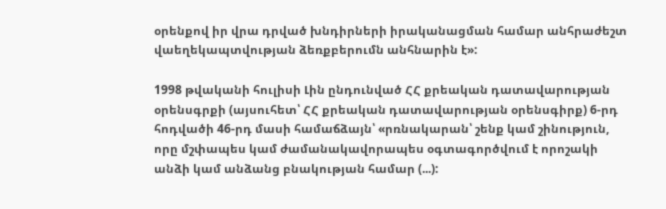օրենքով իր վրա դրված խնդիրների իրականացման համար անհրաժեշտ վաեղեկապտվության ձեռքբերումն անհնարին է»:

1998 թվականի հուլիսի Լին ընդունված ՀՀ քրեական դատավարության օրենսգրքի (այսուհետ՝ ՀՀ քրեական դատավարության օրենսգիրք) 6-րդ հոդվածի 46-րդ մասի համաճձայն՝ «րռնակարան՝ շենք կամ շինություն, որը մշփապես կամ ժամանակավորապես օգտագործվում է որոշակի անձի կամ անձանց բնակության համար (...):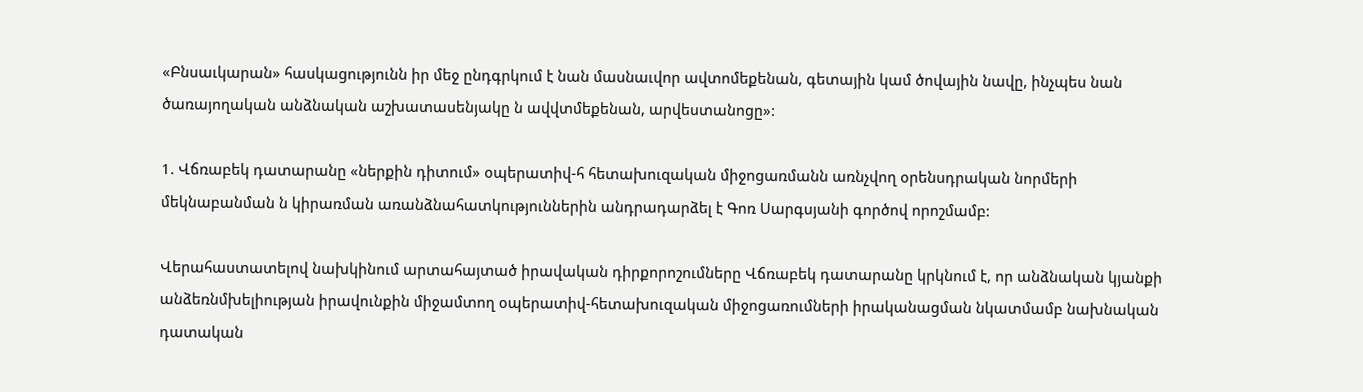«Բնսաւկարան» հասկացությունն իր մեջ ընդգրկում է նան մասնաւվոր ավտոմեքենան, գետային կամ ծովային նավը, ինչպես նան ծառայողական անձնական աշխատասենյակը ն ավվտմեքենան, արվեստանոցը»:

1. Վճռաբեկ դատարանը «ներքին դիտում» օպերատիվ-հ հետախուզական միջոցառմանն առնչվող օրենսդրական նորմերի մեկնաբանման ն կիրառման առանձնահատկություններին անդրադարձել է Գոռ Սարգսյանի գործով որոշմամբ:

Վերահաստատելով նախկինում արտահայտած իրավական դիրքորոշումները Վճռաբեկ դատարանը կրկնում է, որ անձնական կյանքի անձեռնմխելիության իրավունքին միջամտող օպերատիվ-հետախուզական միջոցառումների իրականացման նկատմամբ նախնական դատական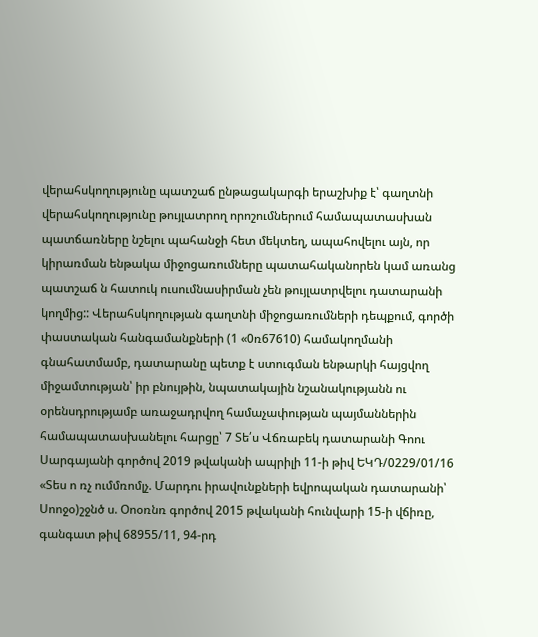վերահսկողությունը պատշաճ ընթացակարգի երաշխիք է՝ գաղտնի վերահսկողությունը թույլատրող որոշումներում համապատասխան պատճառները նշելու պահանջի հետ մեկտեղ, ապահովելու այն, որ կիրառման ենթակա միջոցառումները պատահականորեն կամ առանց պատշաճ ն հատուկ ուսումնասիրման չեն թույլատրվելու դատարանի կողմից:: Վերահսկողության գաղտնի միջոցառումների դեպքում, գործի փաստական հանգամանքների (1 «0ռ67610) համակողմանի գնահատմամբ, դատարանը պետք է ստուգման ենթարկի հայցվող միջամտության՝ իր բնույթին, նպատակային նշանակությանն ու օրենսդրությամբ առաջադրվող համաչափության պայմաններին համապատասխանելու հարցը՝ 7 Տե՛ս Վճռաբեկ դատարանի Գոու Սարգայանի գործով 2019 թվականի ապրիլի 11-ի թիվ ԵԿԴ/0229/01/16 «Տես ո ռչ ումմռոմլչ. Մարդու իրավունքների եվրոպական դատարանի՝ Սոոջօ)շջնծ ս. Օոօռնռ գործով 2015 թվականի հունվարի 15-ի վճիռը, գանգատ թիվ 68955/11, 94-րդ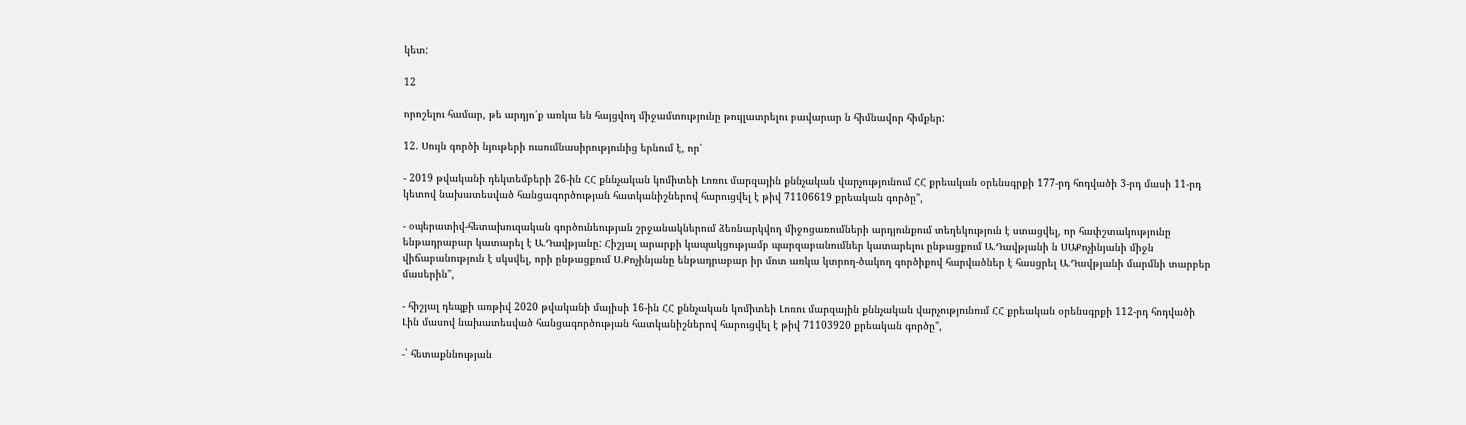կետ:

12

որոշելու համար, թե արդյո՛ք առկա են հայցվող միջամտությունը թույլատրելու բավարար ն հիմնավոր հիմքեր:

12. Սույն գործի նյութերի ուսումնասիրությունից երնում է, որ՝

- 2019 թվականի դեկտեմբերի 26-ին ՀՀ քննչական կոմիտեի Լոռու մարզային քննչական վարչությունում ՀՀ քրեական օրենսգրքի 177-րդ հոդվածի 3-րդ մասի 11-րդ կետով նախատեսված հանցագործության հատկանիշներով հարուցվել է թիվ 71106619 քրեական գործը",

- օպերատիվ-հետախուզական գործունեության շրջանակներում ձեռնարկվող միջոցառումների արդյունքում տեղեկություն է ստացվել, որ հափշտակությունը ենթադրաբար կատարել է Ա.Դավթյանը: Հիշյալ արարքի կապակցությամբ պարզաբանումներ կատարելու ընթացքում Ա.Դավթյանի ն ՍԱՔոչինյանի միջն վիճաբանություն է սկսվել, որի ընթացքում Ս.Քոչինյանը ենթադրաբար իր մոտ առկա կտրող-ծակող գործիքով հարվածներ է հասցրել Ա.Դավթյանի մարմնի տարբեր մասերին",

- հիշյալ դեպքի առթիվ 2020 թվականի մայիսի 16-ին ՀՀ քննչական կոմիտեի Լոռու մարզային քննչական վարչությունում ՀՀ քրեական օրենսգրքի 112-րդ հոդվածի Լին մասով նախատեսված հանցագործության հատկանիշներով հարուցվել է թիվ 71103920 քրեական գործը",

-` հետաքննության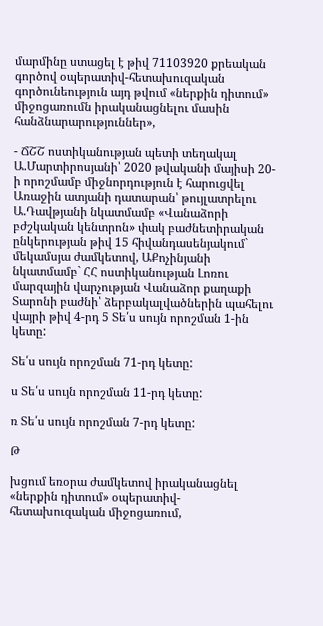մարմինը ստացել է թիվ 71103920 քրեական գործով օպերատիվ-հետախուզական գործունեություն այդ թվում «ներքին դիտում» միջոցառումն իրականացնելու մասին հանձնարարություններ»,

- ՃՇՇ ոստիկանության պետի տեղակալ Ա.Մարտիրոսյանի՝ 2020 թվականի մայիսի 20-ի որոշմամբ միջնորդություն է հարուցվել Առաջին ատյանի դատարան՝ թույլատրելու Ա.Դավթյանի նկատմամբ «Վանաձորի բժշկական կենտրոն» փակ բաժնետիրական ընկերության թիվ 15 հիվանդասենյակում` մեկամսյա ժամկետով, ԱՔոչինյանի նկատմամբ` ՀՀ ոստիկանության Լոռու մարզային վարչության Վանաձոր քաղաքի Տարոնի բաժնի՝ ձերբակալվածներին պահելու վայրի թիվ 4-րդ 5 Տե՛ս սույն որոշման 1-ին կետը:

Տե՛ս սույն որոշման 71-րդ կետը:

ս Տե՛ս սույն որոշման 11-րդ կետը:

ռ Տե՛ս սույն որոշման 7-րդ կետը:

Թ

խցում եռօրա ժամկետով իրականացնել «ներքին դիտում» օպերատիվ- հետախուզական միջոցառում,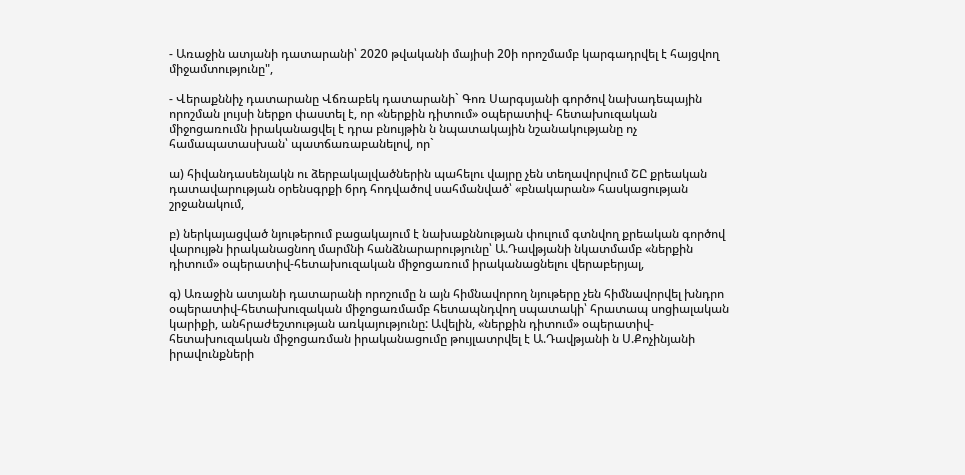- Առաջին ատյանի դատարանի՝ 2020 թվականի մայիսի 20ի որոշմամբ կարգադրվել է հայցվող միջամտությունը",

- Վերաքննիչ դատարանը Վճռաբեկ դատարանի` Գոռ Սարգսյանի գործով նախադեպային որոշման լույսի ներքո փաստել է, որ «ներքին դիտում» օպերատիվ- հետախուզական միջոցառումն իրականացվել է դրա բնույթին ն նպատակային նշանակությանը ոչ համապատասխան՝ պատճառաբանելով, որ`

ա) հիվանդասենյակն ու ձերբակալվածներին պահելու վայրը չեն տեղավորվում ՇԸ քրեական դատավարության օրենսգրքի 6րդ հոդվածով սահմանված՝ «բնակարան» հասկացության շրջանակում,

բ) ներկայացված նյութերում բացակայում է նախաքննության փուլում գտնվող քրեական գործով վարույթն իրականացնող մարմնի հանձնարարությունը՝ Ա.Դավթյանի նկատմամբ «ներքին դիտում» օպերատիվ-հետախուզական միջոցառում իրականացնելու վերաբերյալ,

գ) Առաջին ատյանի դատարանի որոշումը ն այն հիմնավորող նյութերը չեն հիմնավորվել խնդրո օպերատիվ-հետախուզական միջոցառմամբ հետապնդվող սպատակի՝ հրատապ սոցիալական կարիքի, անհրաժեշտության առկայությունը: Ավելին, «ներքին դիտում» օպերատիվ-հետախուզական միջոցառման իրականացումը թույլատրվել է Ա.Դավթյանի ն Ս.Քոչինյանի իրավունքների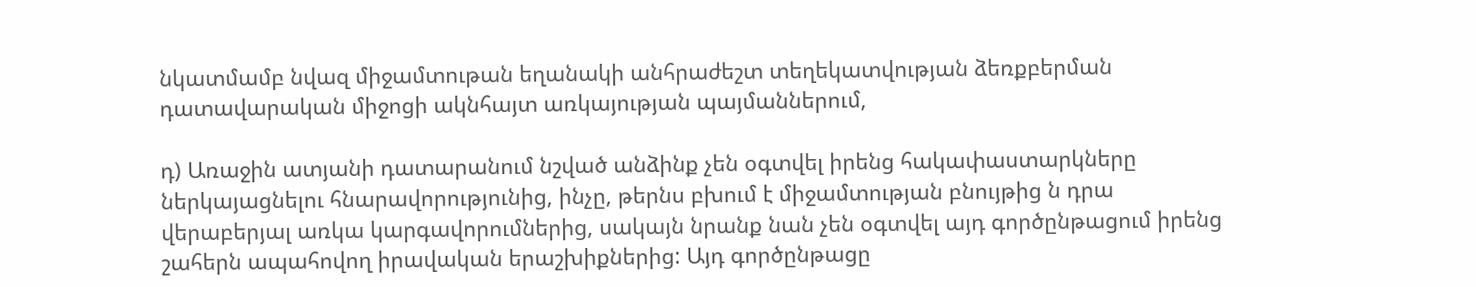նկատմամբ նվազ միջամտութան եղանակի անհրաժեշտ տեղեկատվության ձեռքբերման դատավարական միջոցի ակնհայտ առկայության պայմաններում,

դ) Առաջին ատյանի դատարանում նշված անձինք չեն օգտվել իրենց հակափաստարկները ներկայացնելու հնարավորությունից, ինչը, թերնս բխում է միջամտության բնույթից ն դրա վերաբերյալ առկա կարգավորումներից, սակայն նրանք նան չեն օգտվել այդ գործընթացում իրենց շահերն ապահովող իրավական երաշխիքներից: Այդ գործընթացը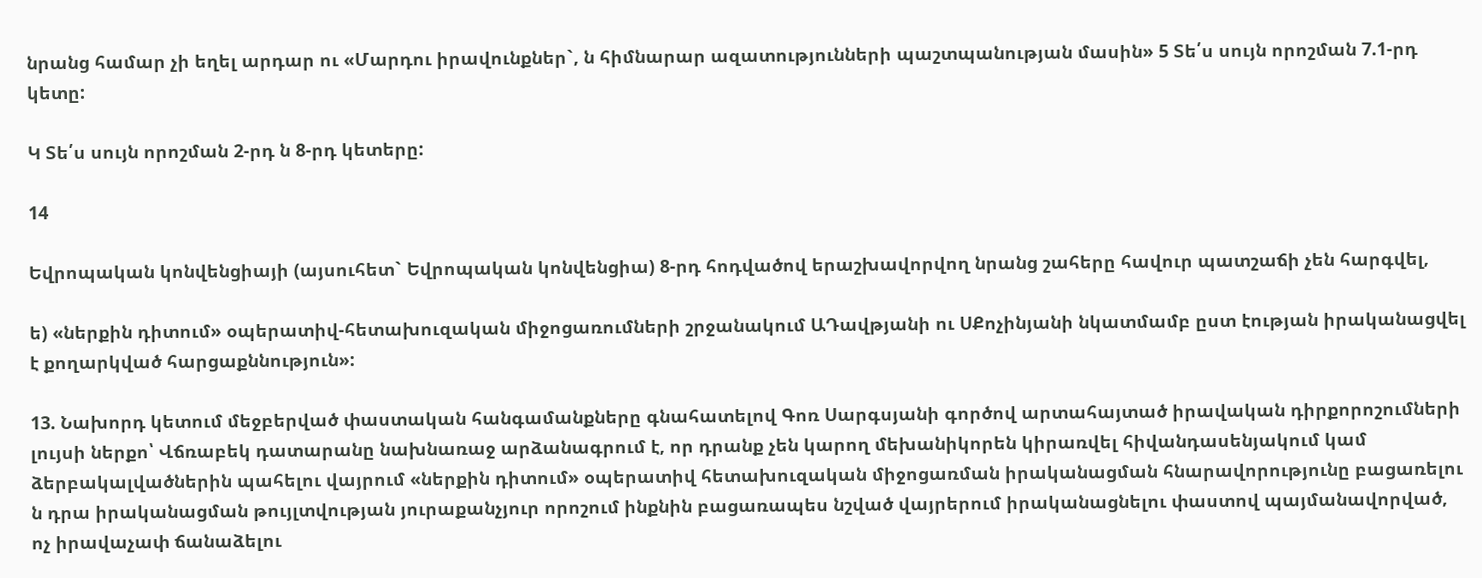նրանց համար չի եղել արդար ու «Մարդու իրավունքներ`, ն հիմնարար ազատությունների պաշտպանության մասին» 5 Տե՛ս սույն որոշման 7.1-րդ կետը:

Կ Տե՛ս սույն որոշման 2-րդ ն 8-րդ կետերը:

14

Եվրոպական կոնվենցիայի (այսուհետ` Եվրոպական կոնվենցիա) 8-րդ հոդվածով երաշխավորվող նրանց շահերը հավուր պատշաճի չեն հարգվել,

ե) «ներքին դիտում» օպերատիվ-հետախուզական միջոցառումների շրջանակում ԱԴավթյանի ու ՍՔոչինյանի նկատմամբ ըստ էության իրականացվել է քողարկված հարցաքննություն»:

13. Նախորդ կետում մեջբերված փաստական հանգամանքները գնահատելով Գոռ Սարգսյանի գործով արտահայտած իրավական դիրքորոշումների լույսի ներքո՝ Վճռաբեկ դատարանը նախնառաջ արձանագրում է, որ դրանք չեն կարող մեխանիկորեն կիրառվել հիվանդասենյակում կամ ձերբակալվածներին պահելու վայրում «ներքին դիտում» օպերատիվ հետախուզական միջոցառման իրականացման հնարավորությունը բացառելու ն դրա իրականացման թույլտվության յուրաքանչյուր որոշում ինքնին բացառապես նշված վայրերում իրականացնելու փաստով պայմանավորված, ոչ իրավաչափ ճանաձելու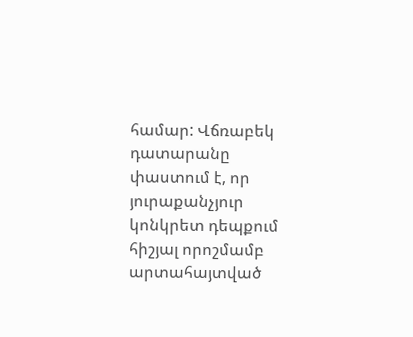համար: Վճռաբեկ դատարանը փաստում է, որ յուրաքանչյուր կոնկրետ դեպքում հիշյալ որոշմամբ արտահայտված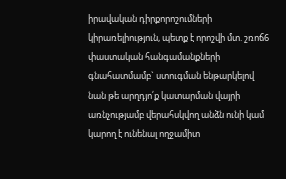իրավական դիրքորոշումների կիրառելիություն, պետք է որոշվի մտ. շռոճ6 փաստական հանգամանքների գնահատմամբ` ստուգման ենթարկելով նան թե արղդյո՛ք կատարման վայրի առնչությամբ վերահսկվող անձն ունի կամ կարող է ունենալ ողջամիտ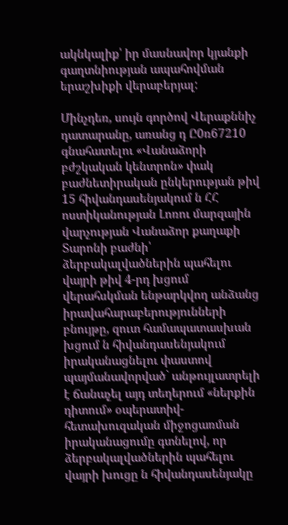ակնկալիք՝ իր մասնավոր կյանքի գաղտնիության ապահովման երաշխիքի վերաբերյալ:

Մինչդեռ, սույն գործով Վերաքննիչ դատարանը, առանց դ Ը0ռ67210 գնահատելու «Վանաձորի բժշկական կենտրոն» փակ բաժնետիրական ընկերության թիվ 15 հիվանդասենյակում ն ՀՀ ոստիկանության Լոռու մարզային վարչության Վանաձոր քաղաքի Տարոնի բաժնի՝ ձերբակալվածներին պահելու վայրի թիվ 4-րդ խցում վերահսկման ենթարկվող անձանց իրավահարաբերությունների բնույթը, զուտ համապատասխան խցում ն հիվանդասենյակում իրականացնելու փաստով պայմանավորված` անթույլատրելի է ճանաչել այդ տեղերում «ներքին դիտում» օպերատիվ-հետախուզական միջոցառման իրականացումը գտնելով, որ ձերբակալվածներին պահելու վայրի խուցը ն հիվանդասենյակը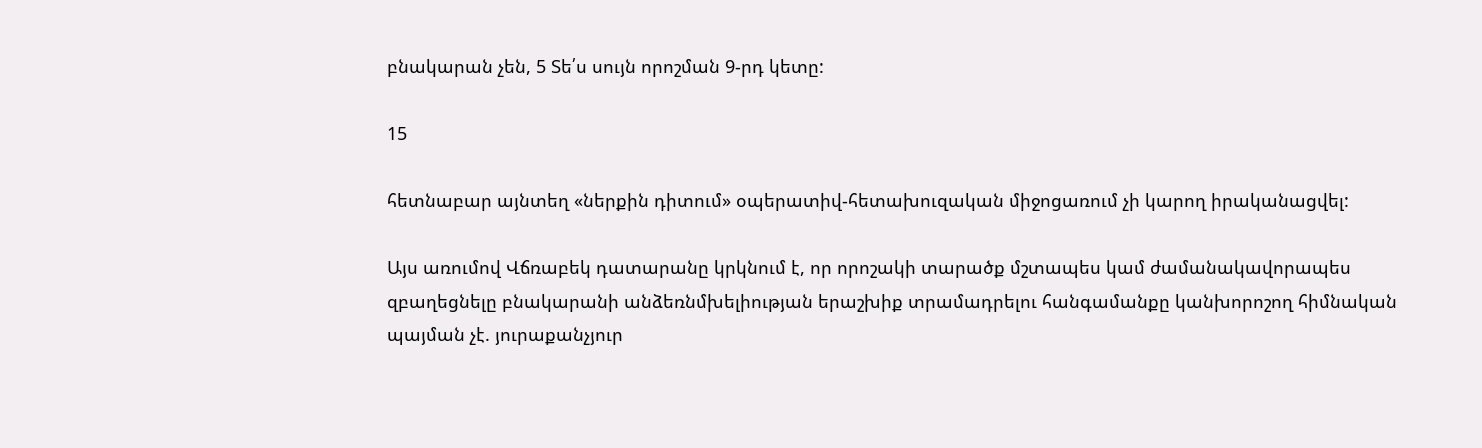բնակարան չեն, 5 Տե՛ս սույն որոշման 9-րդ կետը:

15

հետնաբար այնտեղ «ներքին դիտում» օպերատիվ-հետախուզական միջոցառում չի կարող իրականացվել:

Այս առումով Վճռաբեկ դատարանը կրկնում է, որ որոշակի տարածք մշտապես կամ ժամանակավորապես զբաղեցնելը բնակարանի անձեռնմխելիության երաշխիք տրամադրելու հանգամանքը կանխորոշող հիմնական պայման չէ. յուրաքանչյուր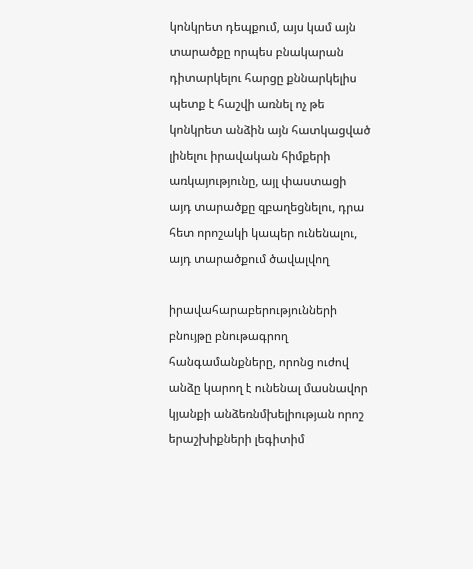կոնկրետ դեպքում, այս կամ այն տարածքը որպես բնակարան դիտարկելու հարցը քննարկելիս պետք է հաշվի առնել ոչ թե կոնկրետ անձին այն հատկացված լինելու իրավական հիմքերի առկայությունը, այլ փաստացի այդ տարածքը զբաղեցնելու, դրա հետ որոշակի կապեր ունենալու, այդ տարածքում ծավալվող

իրավահարաբերությունների բնույթը բնութագրող հանգամանքները, որոնց ուժով անձը կարող է ունենալ մասնավոր կյանքի անձեռնմխելիության որոշ երաշխիքների լեգիտիմ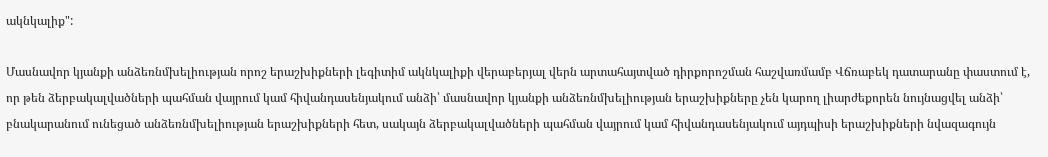ակնկալիք":

Մասնավոր կյանքի անձեռնմխելիության որոշ երաշխիքների լեգիտիմ ակնկալիքի վերաբերյալ վերն արտահայտված դիրքորոշման հաշվառմամբ Վճռաբեկ դատարանը փաստում է, որ թեն ձերբակալվածների պահման վայրում կամ հիվանդասենյակում անձի՝ մասնավոր կյանքի անձեռնմխելիության երաշխիքները չեն կարող լիարժեքորեն նույնացվել անձի՝ բնակարանում ունեցած անձեռնմխելիության երաշխիքների հետ, սակայն ձերբակալվածների պահման վայրում կամ հիվանդասենյակում այդպիսի երաշխիքների նվազագույն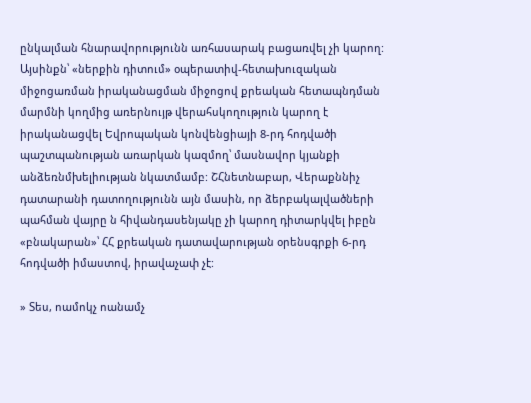ընկալման հնարավորությունն առհասարակ բացառվել չի կարող: Այսինքն՝ «ներքին դիտում» օպերատիվ-հետախուզական միջոցառման իրականացման միջոցով քրեական հետապնդման մարմնի կողմից առերնույթ վերահսկողություն կարող է իրականացվել Եվրոպական կոնվենցիայի 8-րդ հոդվածի պաշտպանության առարկան կազմող՝ մասնավոր կյանքի անձեռնմխելիության նկատմամբ: ՇՀնետնաբար, Վերաքննիչ դատարանի դատողությունն այն մասին, որ ձերբակալվածների պահման վայրը ն հիվանդասենյակը չի կարող դիտարկվել իբըն «բնակարան»՝ ՀՀ քրեական դատավարության օրենսգրքի 6-րդ հոդվածի իմաստով, իրավաչափ չէ:

» Տես, ոամոկչ ոանամչ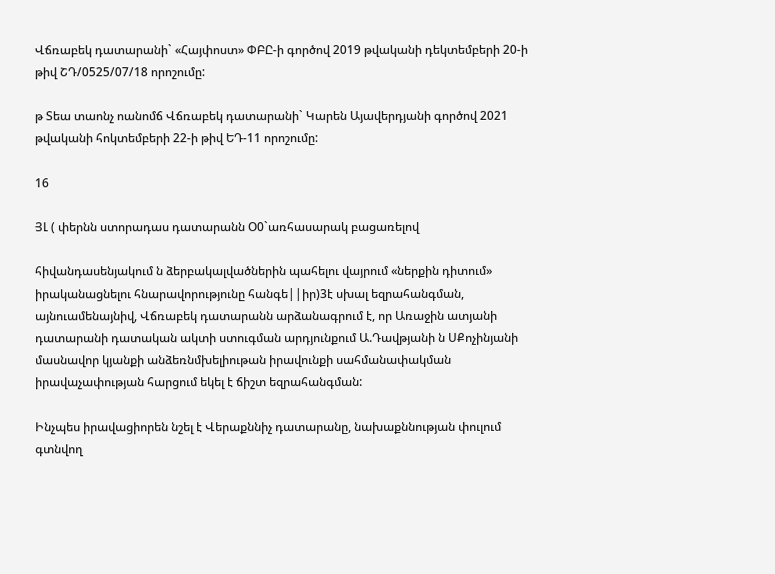Վճռաբեկ դատարանի` «Հայփոստ» ՓԲԸ-ի գործով 2019 թվականի դեկտեմբերի 20-ի թիվ ՇԴ/0525/07/18 որոշումը:

թ Տեա տաոնչ ոանոմճ Վճռաբեկ դատարանի` Կարեն Այավերդյանի գործով 2021 թվականի հոկտեմբերի 22-ի թիվ ԵԴ-11 որոշումը:

16

ՅԼ ( փերնն ստորադաս դատարանն Օ0`առհասարակ բացառելով

հիվանդասենյակում ն ձերբակալվածներին պահելու վայրում «ներքին դիտում» իրականացնելու հնարավորությունը հանգե||իր)3է սխալ եզրահանգման, այնուամենայնիվ, Վճռաբեկ դատարանն արձանագրում է, որ Առաջին ատյանի դատարանի դատական ակտի ստուգման արդյունքում Ա.Դավթյանի ն ՍՔոչինյանի մասնավոր կյանքի անձեռնմխելիութան իրավունքի սահմանափակման իրավաչափության հարցում եկել է ճիշտ եզրահանգման:

Ինչպես իրավացիորեն նշել է Վերաքննիչ դատարանը, նախաքննության փուլում գտնվող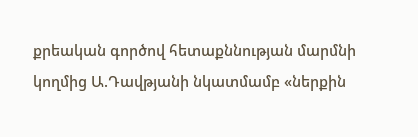քրեական գործով հետաքննության մարմնի կողմից Ա.Դավթյանի նկատմամբ «ներքին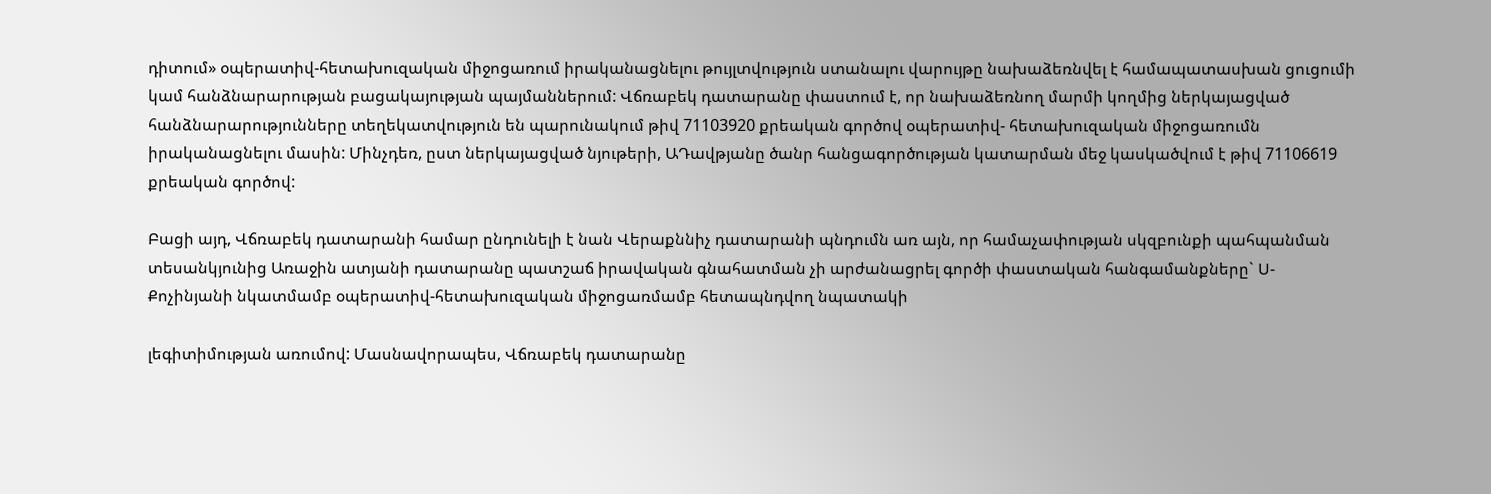դիտում» օպերատիվ-հետախուզական միջոցառում իրականացնելու թույլտվություն ստանալու վարույթը նախաձեռնվել է համապատասխան ցուցումի կամ հանձնարարության բացակայության պայմաններում: Վճռաբեկ դատարանը փաստում է, որ նախաձեռնող մարմի կողմից ներկայացված հանձնարարությունները տեղեկատվություն են պարունակում թիվ 71103920 քրեական գործով օպերատիվ- հետախուզական միջոցառումն իրականացնելու մասին: Մինչդեռ, ըստ ներկայացված նյութերի, ԱԴավթյանը ծանր հանցագործության կատարման մեջ կասկածվում է թիվ 71106619 քրեական գործով:

Բացի այդ, Վճռաբեկ դատարանի համար ընդունելի է նան Վերաքննիչ դատարանի պնդումն առ այն, որ համաչափության սկզբունքի պահպանման տեսանկյունից Առաջին ատյանի դատարանը պատշաճ իրավական գնահատման չի արժանացրել գործի փաստական հանգամանքները` Ս-Քոչինյանի նկատմամբ օպերատիվ-հետախուզական միջոցառմամբ հետապնդվող նպատակի

լեգիտիմության առումով: Մասնավորապես, Վճռաբեկ դատարանը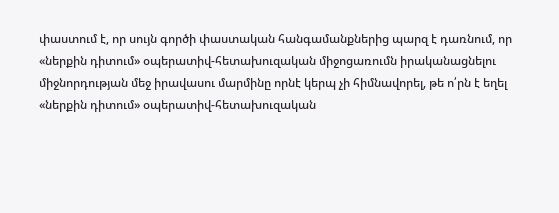փաստում է, որ սույն գործի փաստական հանգամանքներից պարզ է դառնում, որ «ներքին դիտում» օպերատիվ-հետախուզական միջոցառումն իրականացնելու միջնորդության մեջ իրավասու մարմինը որնէ կերպ չի հիմնավորել, թե ո՛րն է եղել «ներքին դիտում» օպերատիվ-հետախուզական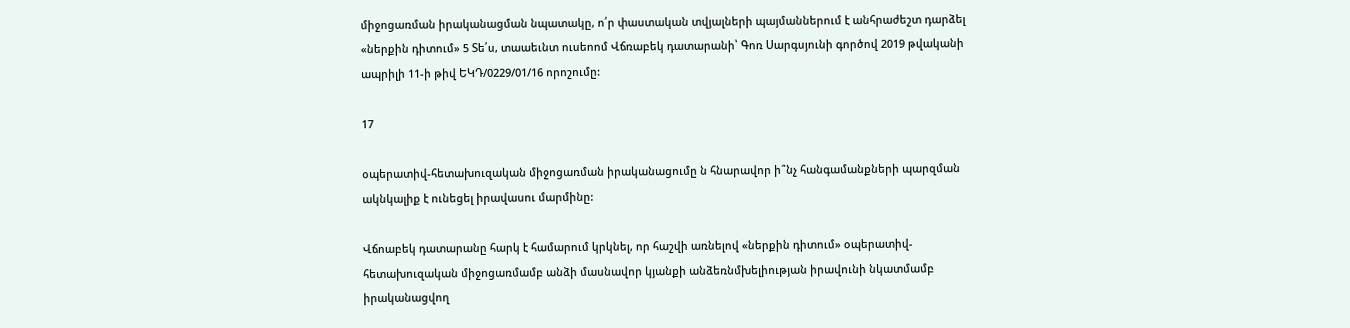միջոցառման իրականացման նպատակը, ո՛ր փաստական տվյալների պայմաններում է անհրաժեշտ դարձել «ներքին դիտում» 5 Տե՛ս, տաաեւնտ ուսեոոմ Վճռաբեկ դատարանի՝ Գոռ Սարգսյունի գործով 2019 թվականի ապրիլի 11-ի թիվ ԵԿԴ/0229/01/16 որոշումը:

17

օպերատիվ-հետախուզական միջոցառման իրականացումը ն հնարավոր ի՞նչ հանգամանքների պարզման ակնկալիք է ունեցել իրավասու մարմինը:

Վճոաբեկ դատարանը հարկ է համարում կրկնել, որ հաշվի առնելով «ներքին դիտում» օպերատիվ-հետախուզական միջոցառմամբ անձի մասնավոր կյանքի անձեռնմխելիության իրավունի նկատմամբ իրականացվող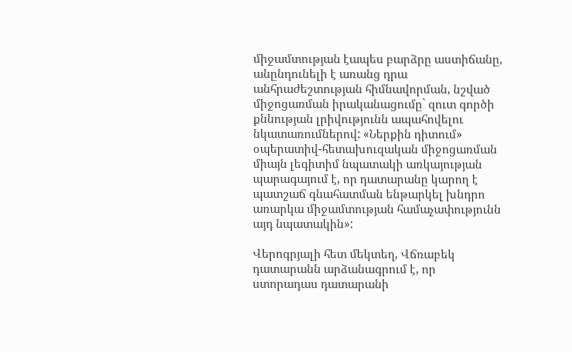միջամտության էապես բարձրը աստիճանը, անընդունելի է առանց դրա անհրաժեշտության հիմնավորման, նշված միջոցառման իրականացումը` զուտ գործի քննության լրիվությունն ապահովելու նկատառումներով: «Ներքին դիտում» օպերատիվ-հետախուզական միջոցառման միայն լեգիտիմ նպատակի առկայության պարագայում է, որ դատարանը կարող է պատշաճ գնահատման ենթարկել խնդրո առարկա միջամտության համաչափությունն այդ նպատակին»:

Վերոգրյալի հետ մեկտեղ, Վճռաբեկ դատարանն արձանագրում է, որ ստորադաս դատարանի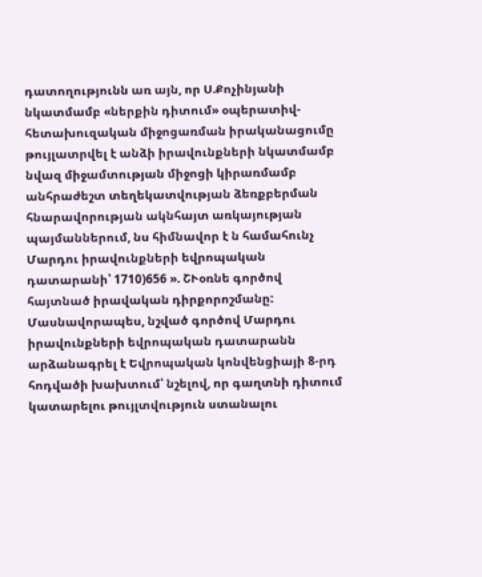դատողությունն առ այն, որ Ս.Քոչինյանի նկատմամբ «ներքին դիտում» օպերատիվ-հետախուզական միջոցառման իրականացումը թույլատրվել է անձի իրավունքների նկատմամբ նվազ միջամտության միջոցի կիրառմամբ անհրաժեշտ տեղեկատվության ձեռքբերման հնարավորության ակնհայտ առկայության պայմաններում, նս հիմնավոր է ն համահունչ Մարդու իրավունքների եվրոպական դատարանի՝ 1710)656 ». ՇՒօռնե գործով հայտնած իրավական դիրքորոշմանը: Մասնավորապես, նշված գործով Մարդու իրավունքների եվրոպական դատարանն արձանագրել է Եվրոպական կոնվենցիայի 8-րդ հոդվածի խախտում՝ նշելով, որ գաղտնի դիտում կատարելու թույլտվություն ստանալու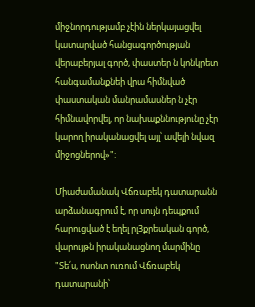միջնորդությամբ չէին ներկայացվել կատարված հանցագործության վերաբերյալ գործ, փաստեր ն կոնկրետ հանգամանքնեի վրա հիմնված փաստական մանրամասներ ն չէր հիմնավորվել, որ նախաքննությունը չէր կարող իրականացվել այլ՝ ավելի նվազ միջոցներով»":

Միաժամանակ Վճռաբեկ դատարանն արձանագրում է, որ սույն դեպքում հարուցված է եղել րլ3քրեական գործ, վարույթն իրականացնող մարմինը "Տե՛ս, ոսոնտ ուռում Վճռաբեկ դատարանի՝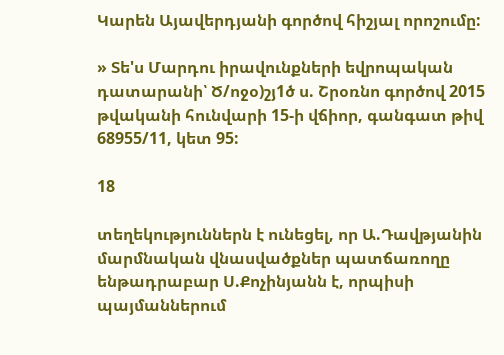Կարեն Այավերդյանի գործով հիշյալ որոշումը:

» Տե'ս Մարդու իրավունքների եվրոպական դատարանի՝ Ծ/ոջօ)շյ1ծ ս. Շրօռնո գործով 2015 թվականի հունվարի 15-ի վճիոր, գանգատ թիվ 68955/11, կետ 95:

18

տեղեկություններն է ունեցել, որ Ա.Դավթյանին մարմնական վնասվածքներ պատճառողը ենթադրաբար Ս.Քոչինյանն է, որպիսի պայմաններում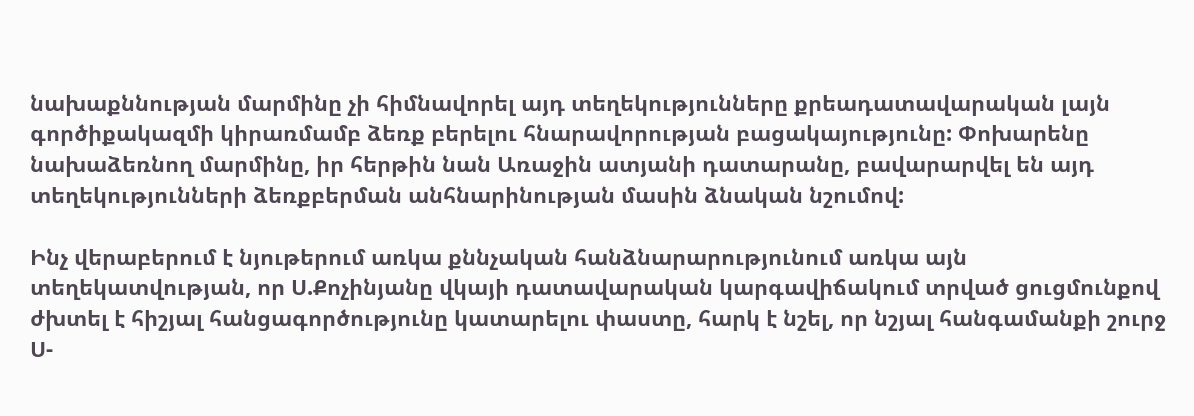նախաքննության մարմինը չի հիմնավորել այդ տեղեկությունները քրեադատավարական լայն գործիքակազմի կիրառմամբ ձեռք բերելու հնարավորության բացակայությունը: Փոխարենը նախաձեռնող մարմինը, իր հերթին նան Առաջին ատյանի դատարանը, բավարարվել են այդ տեղեկությունների ձեռքբերման անհնարինության մասին ձնական նշումով:

Ինչ վերաբերում է նյութերում առկա քննչական հանձնարարությունում առկա այն տեղեկատվության, որ Ս.Քոչինյանը վկայի դատավարական կարգավիճակում տրված ցուցմունքով ժխտել է հիշյալ հանցագործությունը կատարելու փաստը, հարկ է նշել, որ նշյալ հանգամանքի շուրջ Ս-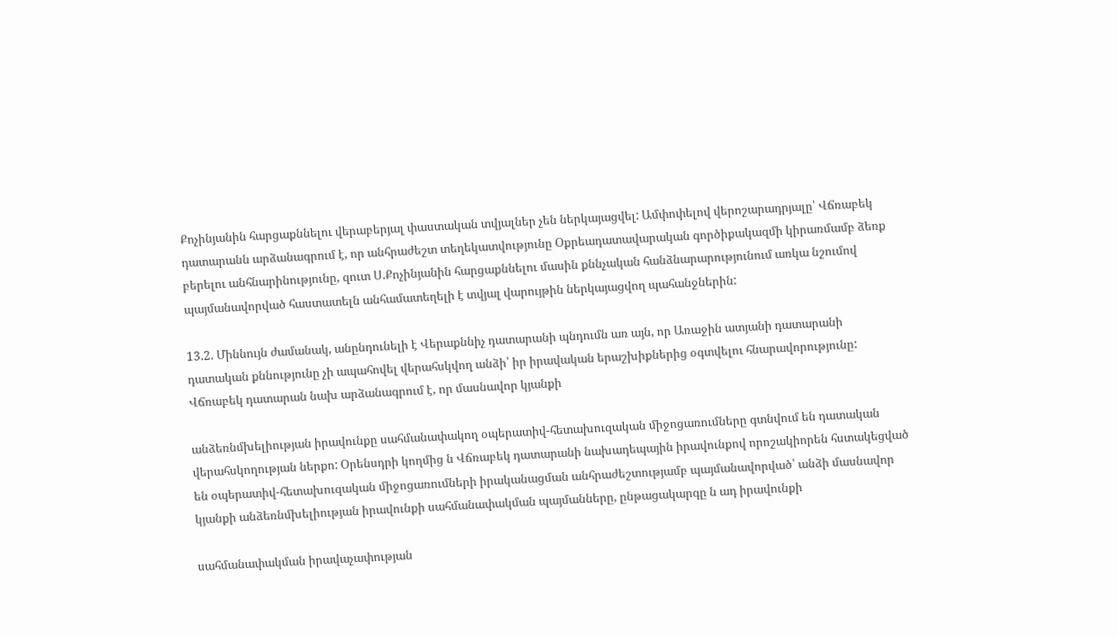Քոչինյանին հարցաքննելու վերաբերյալ փաստական տվյալներ չեն ներկայացվել: Ամփոփելով վերոշարադրյալը՝ Վճռաբեկ դատարանն արձանագրում է, որ անհրաժեշտ տեղեկատվությունը Օքրեադատավարական գործիքակազմի կիրառմամբ ձեռք բերելու անհնարինությունը, զուտ Ս.Քոչինյանին հարցաքննելու մասին քննչական հանձնարարությունում առկա նշումով պայմանավորված հաստատելն անհամատեղելի է տվյալ վարույթին ներկայացվող պահանջներին:

13.2. Միննույն ժամանակ, անընդունելի է Վերաքննիչ դատարանի պնդումն առ այն, որ Առաջին ատյանի դատարանի դատական քննությունը չի ապահովել վերահսկվող անձի՝ իր իրավական երաշխիքներից օգտվելու հնարավորությունը: Վճռաբեկ դատարան նախ արձանագրում է, որ մասնավոր կյանքի

անձեռնմխելիության իրավունքը սահմանափակող օպերատիվ-հետախուզական միջոցառումները գտնվում են դատական վերահսկողության ներքո: Օրենսդրի կողմից ն Վճռաբեկ դատարանի նախադեպային իրավունքով որոշակիորեն հստակեցված են օպերատիվ-հետախուզական միջոցառումների իրականացման անհրաժեշտությամբ պայմանավորված՝ անձի մասնավոր կյանքի անձեռնմխելիության իրավունքի սահմանափակման պայմանները, ընթացակարգը ն ադ իրավունքի

սահմանափակման իրավաչափության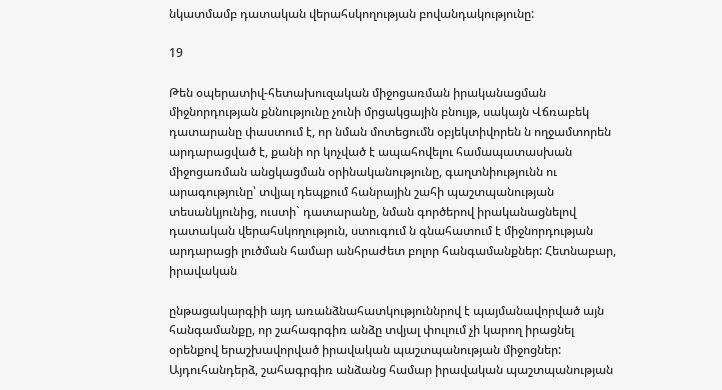նկատմամբ դատական վերահսկողության բովանդակությունը:

19

Թեն օպերատիվ-հետախուզական միջոցառման իրականացման միջնորդության քննությունը չունի մրցակցային բնույթ, սակայն Վճռաբեկ դատարանը փաստում է, որ նման մոտեցումն օբյեկտիվորեն ն ողջամտորեն արդարացված է, քանի որ կոչված է ապահովելու համապատասխան միջոցառման անցկացման օրինականությունը, գաղտնիությունն ու արագությունը՝ տվյալ դեպքում հանրային շահի պաշտպանության տեսանկյունից, ուստի` դատարանը, նման գործերով իրականացնելով դատական վերահսկողություն, ստուգում ն գնահատում է միջնորդության արդարացի լուծման համար անհրաժետ բոլոր հանգամանքներ: Հետնաբար, իրավական

ընթացակարգիի այդ առանձնահատկություննրով է պայմանավորված այն հանգամանքը, որ շահագրգիռ անձը տվյալ փուլում չի կարող իրացնել օրենքով երաշխավորված իրավական պաշտպանության միջոցներ: Այդուհանդերձ, շահագրգիռ անձանց համար իրավական պաշտպանության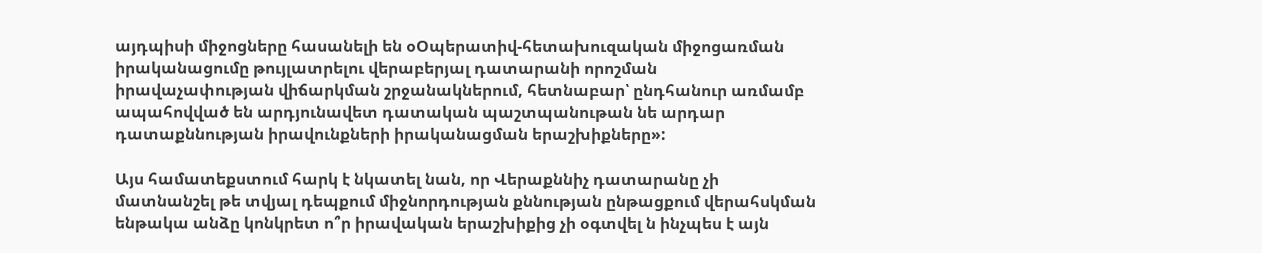այդպիսի միջոցները հասանելի են օՕպերատիվ-հետախուզական միջոցառման իրականացումը թույլատրելու վերաբերյալ դատարանի որոշման իրավաչափության վիճարկման շրջանակներում, հետնաբար՝ ընդհանուր առմամբ ապահովված են արդյունավետ դատական պաշտպանութան նե արդար դատաքննության իրավունքների իրականացման երաշխիքները»:

Այս համատեքստում հարկ է նկատել նան, որ Վերաքննիչ դատարանը չի մատնանշել թե տվյալ դեպքում միջնորդության քննության ընթացքում վերահսկման ենթակա անձը կոնկրետ ո՞ր իրավական երաշխիքից չի օգտվել ն ինչպես է այն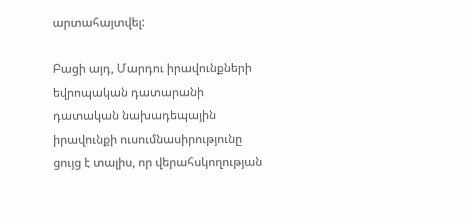արտահայտվել:

Բացի այդ, Մարդու իրավունքների եվրոպական դատարանի դատական նախադեպային իրավունքի ուսումնասիրությունը ցույց է տալիս, որ վերահսկողության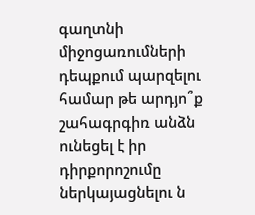գաղտնի միջոցառումների դեպքում պարզելու համար թե արդյո՞ք շահագրգիռ անձն ունեցել է իր դիրքորոշումը ներկայացնելու ն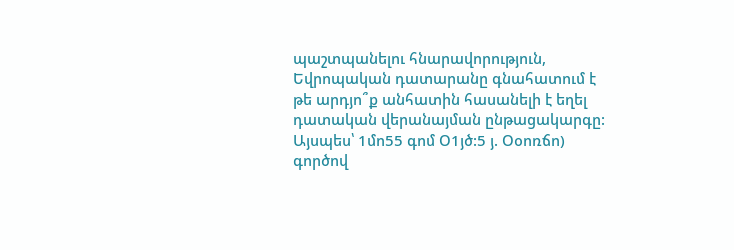պաշտպանելու հնարավորություն, Եվրոպական դատարանը գնահատում է թե արդյո՞ք անհատին հասանելի է եղել դատական վերանայման ընթացակարգը: Այսպես՝ 1մո55 գոմ Օ1յծ:5 յ. Օօոռճո) գործով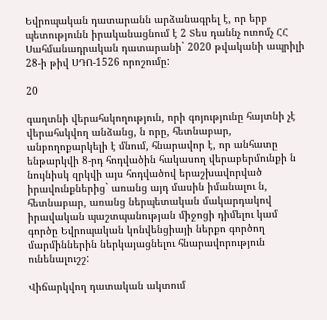Եվրոպական դատարանն արձանագրել է, որ երբ պետությունն իրականացնում է 2 Տես դաննչ ուռոմչ ՀՀ Սահմանադրական դատարանի` 2020 թվականի ապրիլի 28-ի թիվ ՍԴՈ-1526 որոշումը:

20

գաղտնի վերահսկողություն, որի գոյությունը հայտնի չէ վերահսկվող անձանց, ն որը, հետնաբար, անբողոքարկելի է մնում, հնարավոր է, որ անհատը ենթարկվի 8-րդ հոդվածին հակասող վերաբերմունքի ն նույնիսկ զրկվի այս հոդվածով երաշխավորված իրավունքներից` առանց այդ մասին իմանալու ն, հետնաբար, առանց ներպետական մակարդակով իրավական պաշտպանության միջոցի դիմելու կամ գործը Եվրոպական կոնվենցիայի ներքո գործող մարմիններին ներկայացնելու հնարավորություն ունենալուշշ:

Վիճարկվող դատական ակտում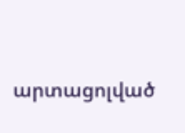արտացոլված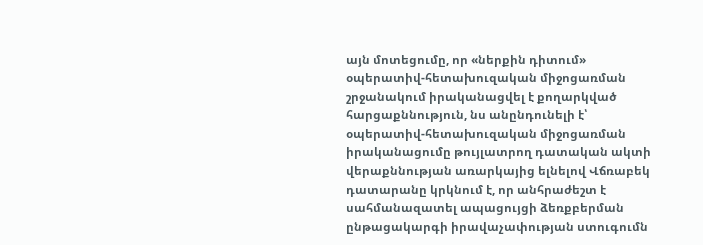այն մոտեցումը, որ «ներքին դիտում» օպերատիվ-հետախուզական միջոցառման շրջանակում իրականացվել է քողարկված հարցաքննություն, նս անընդունելի է՝ օպերատիվ-հետախուզական միջոցառման իրականացումը թույլատրող դատական ակտի վերաքննության առարկայից ելնելով Վճռաբեկ դատարանը կրկնում է, որ անհրաժեշտ է սահմանազատել ապացույցի ձեռքբերման ընթացակարգի իրավաչափության ստուգումն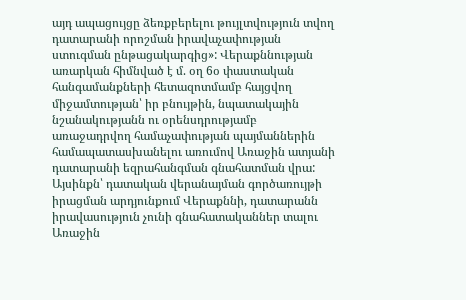այդ ապացույցը ձեռքբերելու թույլտվություն տվող դատարանի որոշման իրավաչափության ստուգման ընթացակարգից»: Վերաքննության առարկան հիմնված է մ. օղ 6օ փաստական հանգամանքների հետազոտմամբ հայցվող միջամտության՝ իր բնույթին, նպատակային նշանակությանն ու օրենսդրությամբ առաջադրվող համաչափության պայմաններին համապատասխանելու առումով Առաջին ատյանի դատարանի եզրահանգման գնահատման վրա: Այսինքն՝ դատական վերանայման գործառույթի իրացման արդյունքում Վերաքննի, դատարանն իրավասություն չունի գնահատականներ տալու Առաջին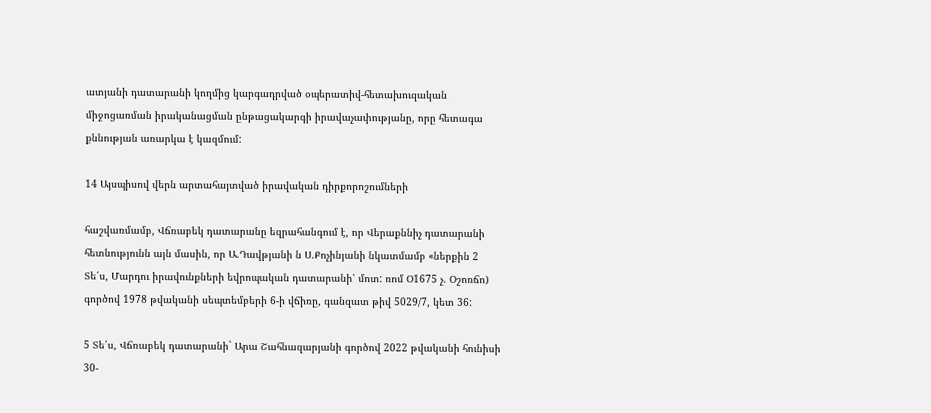ատյանի դատարանի կողմից կարգադրված օպերատիվ-հետախուզական միջոցառման իրականացման ընթացակարգի իրավաչափությանը, որը հետագա քննության առարկա է կազմում:

14 Այսպիսով վերն արտահայտված իրավական դիրքորոշումների

հաշվառմամբ, Վճռաբեկ դատարանը եզրահանգում է, որ Վերաքննիչ դատարանի հետնությունն այն մասին, որ Ա.Դավթյանի ն Ս.Քոչինյանի նկատմամբ «ներքին 2 Տե՛ս, Մարդու իրավունքների եվրոպական դատարանի՝ մոտ: ռոմ Օ1675 չ. Օշոռճո) գործով 1978 թվականի սեպտեմբերի 6-ի վճիռը, գանզատ թիվ 5029/7, կետ 36:

5 Տե՛ս, Վճռաբեկ դատարանի` Արա Շահնազարյանի գործով 2022 թվականի հունիսի 30-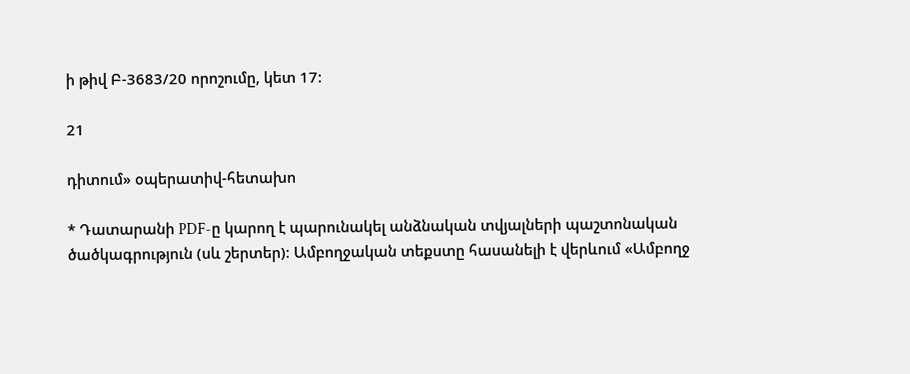ի թիվ Բ-3683/20 որոշումը, կետ 17:

21

դիտում» օպերատիվ-հետախո

* Դատարանի PDF-ը կարող է պարունակել անձնական տվյալների պաշտոնական ծածկագրություն (սև շերտեր)։ Ամբողջական տեքստը հասանելի է վերևում «Ամբողջ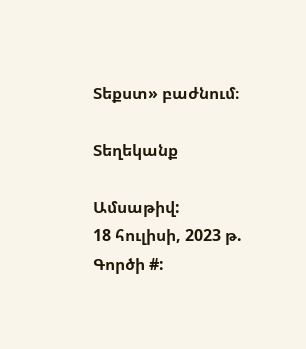Տեքստ» բաժնում։

Տեղեկանք

Ամսաթիվ:
18 հուլիսի, 2023 թ.
Գործի #: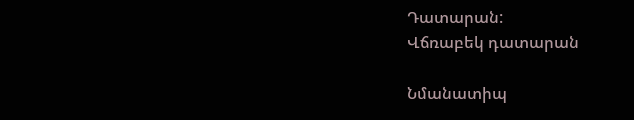Դատարան:
Վճռաբեկ դատարան

Նմանատիպ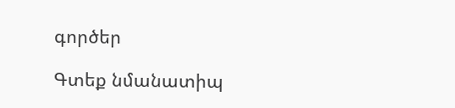գործեր

Գտեք նմանատիպ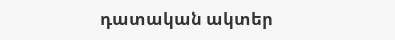դատական ակտեր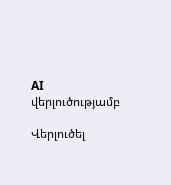AI վերլուծությամբ

Վերլուծել